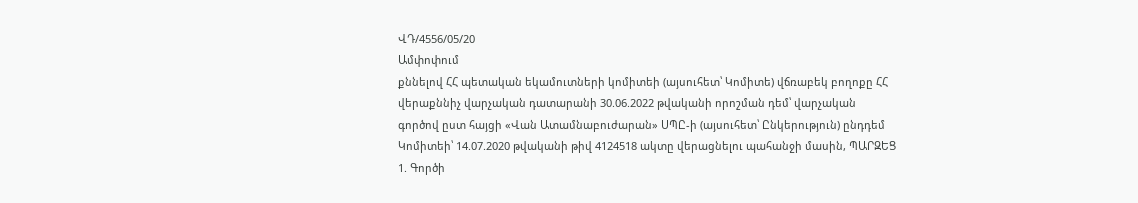ՎԴ/4556/05/20
Ամփոփում
քննելով ՀՀ պետական եկամուտների կոմիտեի (այսուհետ՝ Կոմիտե) վճռաբեկ բողոքը ՀՀ վերաքննիչ վարչական դատարանի 30.06.2022 թվականի որոշման դեմ՝ վարչական գործով ըստ հայցի «Վան Ատամնաբուժարան» ՍՊԸ-ի (այսուհետ՝ Ընկերություն) ընդդեմ Կոմիտեի՝ 14.07.2020 թվականի թիվ 4124518 ակտը վերացնելու պահանջի մասին, ՊԱՐԶԵՑ 1. Գործի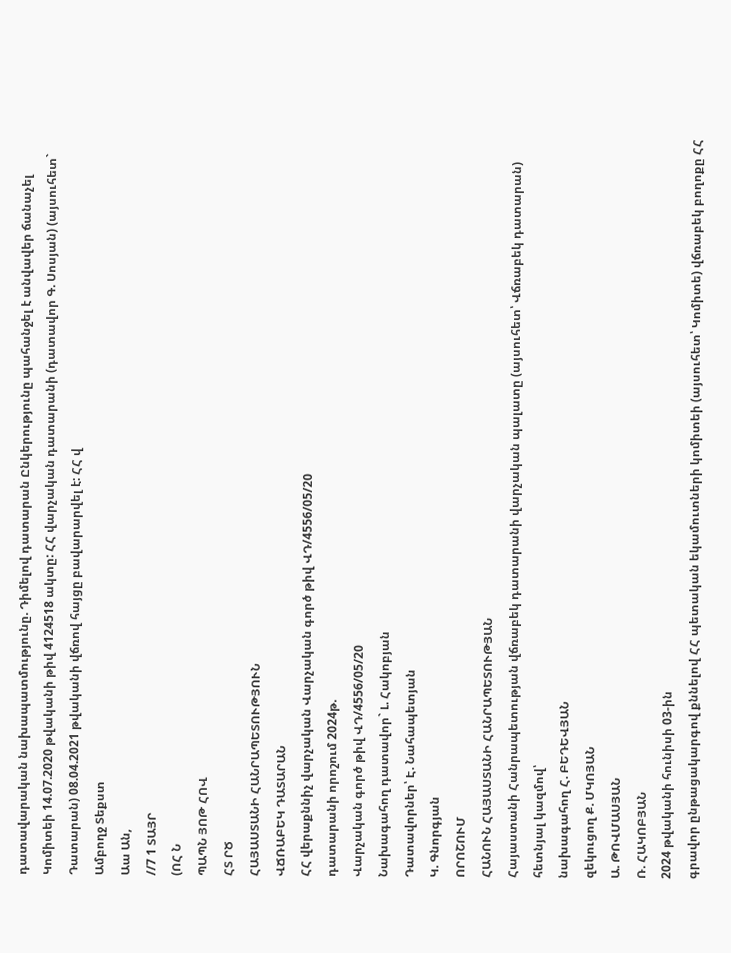դատավարական նախապատմությունը. Դիմելով դատարան Ընկերությունը պահանջել է անվավեր ճանաչել Կոմիտեի 14.07.2020 թվականի թիվ 4124518 ակտը: ՀՀ վարչական դատարանի (դատավոր Գ. Սոսյան) (այսուհետ` Դատարան) 08.04.2021 թվականի վճռով հայցը բավարարվել է: ՀՀ վ
Ամբողջ Տեքստ
Աա Ան,
//7 1 ՏԱՅՐ
(ՈՀ Ն
ՊԱՊՆ ՅՈԹ ՀՈՎ
ՀՏ ՐԾ
ՀԱՅԱՍՏԱՆԻ ՀԱՆՐԱՊԵՏՈՒԹՅՈՒՆ
ՎՃՌԱԲԵԿ ԴԱՏԱՐԱՆ
ՀՀ վերաքննիչ վարչական Վարչական գործ թիվ ՎԴ/4556/05/20
դատարանի որոշում 2024թ.
Վարչական գործ թիվ ՎԴ/4556/05/20
Նախագահող դատավոր` Լ. Հակոբյան
Դատավորներ՝ Է. Նահապետյան
Կ. Գնորգյան
ՈՐՈՇՈՒՄ
ՀԱՆՈՒՆ ՀԱՅԱՍՏԱՆԻ ՀԱՆՐԱՊԵՏՈՒԹՅԱՆ
Հայաստանի Հանրապետության վճռաբեկ դատարանի վարչական պալատը (այսուհետ՝ Վճռաբեկ դատարան) հետնյալ կազմով՝
նախագահող Հ. ԲԵԴԵՎՅԱՆ
զեկուցող Ք. ՄԿՈՅԱՆ
Ա. ԹՈՎՄԱՍՅԱՆ
Ռ. ՀԱԿՈԲՅԱՆ
2024 թվականի հունիսի 03-ին
գրավոր ընթացակարգով քննելով ՀՀ պետական եկամուտների կոմիտեի (այսուհետ՝ Կոմիտե) վճռաբեկ բողոքը ՀՀ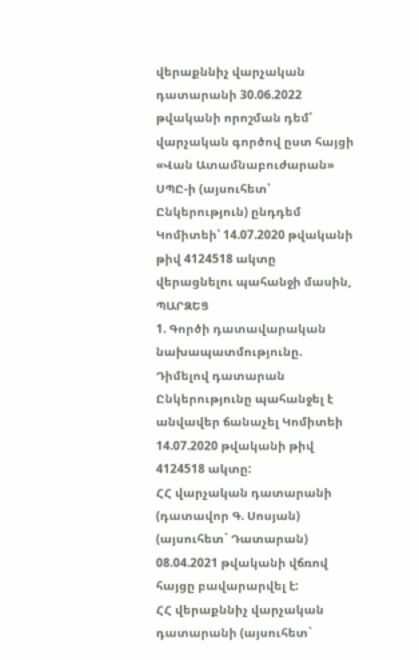վերաքննիչ վարչական դատարանի 30.06.2022 թվականի որոշման դեմ՝ վարչական գործով ըստ հայցի «Վան Ատամնաբուժարան» ՍՊԸ-ի (այսուհետ՝ Ընկերություն) ընդդեմ Կոմիտեի՝ 14.07.2020 թվականի թիվ 4124518 ակտը վերացնելու պահանջի մասին,
ՊԱՐԶԵՑ
1. Գործի դատավարական նախապատմությունը.
Դիմելով դատարան Ընկերությունը պահանջել է անվավեր ճանաչել Կոմիտեի 14.07.2020 թվականի թիվ 4124518 ակտը:
ՀՀ վարչական դատարանի (դատավոր Գ. Սոսյան) (այսուհետ` Դատարան) 08.04.2021 թվականի վճռով հայցը բավարարվել է:
ՀՀ վերաքննիչ վարչական դատարանի (այսուհետ`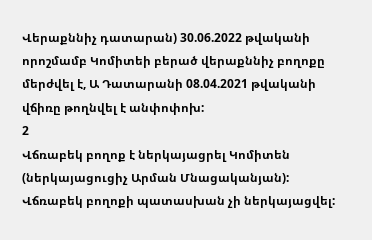Վերաքննիչ դատարան) 30.06.2022 թվականի որոշմամբ Կոմիտեի բերած վերաքննիչ բողոքը մերժվել է, Ա Դատարանի 08.04.2021 թվականի վճիռը թողնվել է անփոփոխ:
2
Վճռաբեկ բողոք է ներկայացրել Կոմիտեն (ներկայացուցիչ Արման Մնացականյան):
Վճռաբեկ բողոքի պատասխան չի ներկայացվել: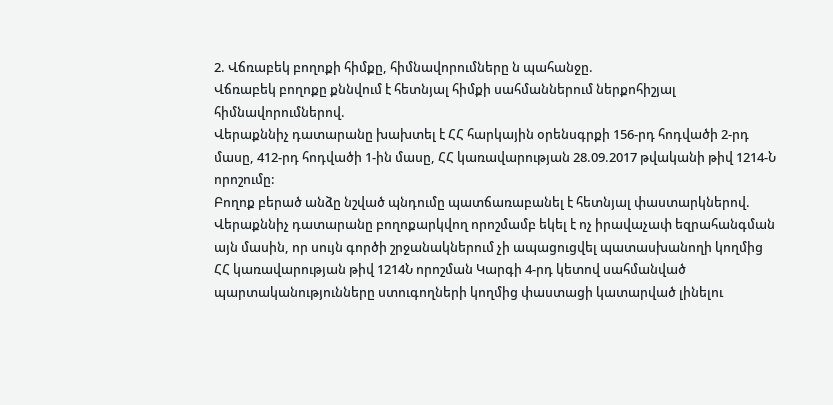2. Վճռաբեկ բողոքի հիմքը, հիմնավորումները ն պահանջը.
Վճռաբեկ բողոքը քննվում է հետնյալ հիմքի սահմաններում ներքոհիշյալ հիմնավորումներով.
Վերաքննիչ դատարանը խախտել է ՀՀ հարկային օրենսգրքի 156-րդ հոդվածի 2-րդ մասը, 412-րդ հոդվածի 1-ին մասը, ՀՀ կառավարության 28.09.2017 թվականի թիվ 1214-Ն որոշումը:
Բողոք բերած անձը նշված պնդումը պատճառաբանել է հետնյալ փաստարկներով.
Վերաքննիչ դատարանը բողոքարկվող որոշմամբ եկել է ոչ իրավաչափ եզրահանգման այն մասին, որ սույն գործի շրջանակներում չի ապացուցվել պատասխանողի կողմից ՀՀ կառավարության թիվ 1214Ն որոշման Կարգի 4-րդ կետով սահմանված պարտականությունները ստուգողների կողմից փաստացի կատարված լինելու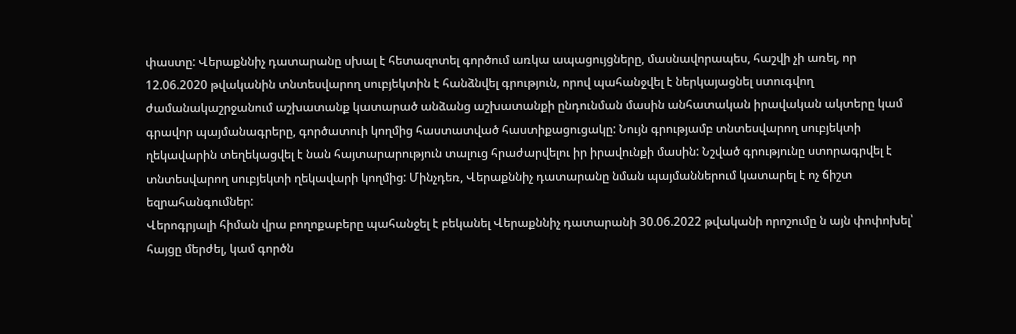փաստը: Վերաքննիչ դատարանը սխալ է հետազոտել գործում առկա ապացույցները, մասնավորապես, հաշվի չի առել, որ 12.06.2020 թվականին տնտեսվարող սուբյեկտին է հանձնվել գրություն, որով պահանջվել է ներկայացնել ստուգվող ժամանակաշրջանում աշխատանք կատարած անձանց աշխատանքի ընդունման մասին անհատական իրավական ակտերը կամ գրավոր պայմանագրերը, գործատուի կողմից հաստատված հաստիքացուցակը: Նույն գրությամբ տնտեսվարող սուբյեկտի ղեկավարին տեղեկացվել է նան հայտարարություն տալուց հրաժարվելու իր իրավունքի մասին: Նշված գրությունը ստորագրվել է տնտեսվարող սուբյեկտի ղեկավարի կողմից: Մինչդեռ, Վերաքննիչ դատարանը նման պայմաններում կատարել է ոչ ճիշտ եզրահանգումներ:
Վերոգրյալի հիման վրա բողոքաբերը պահանջել է բեկանել Վերաքննիչ դատարանի 30.06.2022 թվականի որոշումը ն այն փոփոխել՝ հայցը մերժել, կամ գործն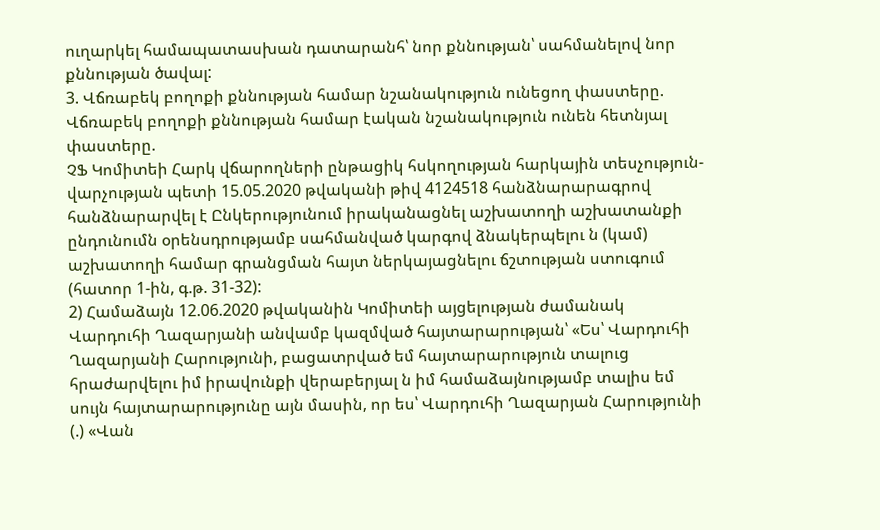ուղարկել համապատասխան դատարանհ՝ նոր քննության՝ սահմանելով նոր քննության ծավալ:
3. Վճռաբեկ բողոքի քննության համար նշանակություն ունեցող փաստերը.
Վճռաբեկ բողոքի քննության համար էական նշանակություն ունեն հետնյալ փաստերը.
ՉՖ Կոմիտեի Հարկ վճարողների ընթացիկ հսկողության հարկային տեսչություն-վարչության պետի 15.05.2020 թվականի թիվ 4124518 հանձնարարագրով հանձնարարվել է Ընկերությունում իրականացնել աշխատողի աշխատանքի ընդունումն օրենսդրությամբ սահմանված կարգով ձնակերպելու ն (կամ) աշխատողի համար գրանցման հայտ ներկայացնելու ճշտության ստուգում (հատոր 1-ին, գ.թ. 31-32):
2) Համաձայն 12.06.2020 թվականին Կոմիտեի այցելության ժամանակ Վարդուհի Ղազարյանի անվամբ կազմված հայտարարության՝ «Ես՝ Վարդուհի Ղազարյանի Հարությունի, բացատրված եմ հայտարարություն տալուց հրաժարվելու իմ իրավունքի վերաբերյալ ն իմ համաձայնությամբ տալիս եմ սույն հայտարարությունը այն մասին, որ ես՝ Վարդուհի Ղազարյան Հարությունի (.) «Վան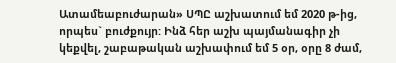Ատամեաբուժարան» ՍՊԸ աշխատում եմ 2020 թ-ից, որպես` բուժքույր: Ինձ հեր աշխ պայմանագիր չի կեքվել, շաբաթական աշխափում եմ 5 օր, օրը 8 ժամ,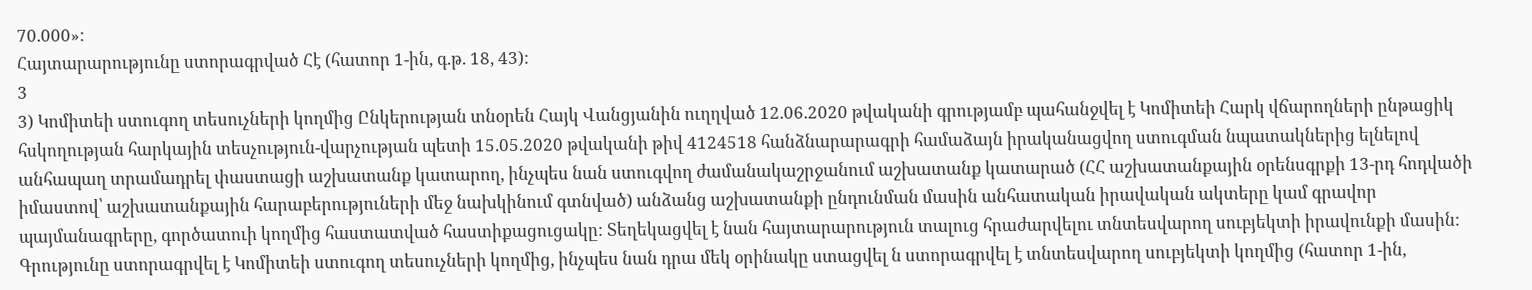70.000»:
Հայտարարությունը ստորագրված Հէ (հատոր 1-ին, գ.թ. 18, 43):
3
3) Կոմիտեի ստուգող տեսուչների կողմից Ընկերության տնօրեն Հայկ Վանցյանին ուղղված 12.06.2020 թվականի գրությամբ պահանջվել է Կոմիտեի Հարկ վճարողների ընթացիկ հսկողության հարկային տեսչություն-վարչության պետի 15.05.2020 թվականի թիվ 4124518 հանձնարարագրի համաձայն իրականացվող ստուգման նպատակներից ելնելով անհապաղ տրամադրել փաստացի աշխատանք կատարող, ինչպես նան ստուգվող ժամանակաշրջանում աշխատանք կատարած (ՀՀ աշխատանքային օրենսգրքի 13-րդ հոդվածի իմաստով՝ աշխատանքային հարաբերություների մեջ նախկինում գտնված) անձանց աշխատանքի ընդունման մասին անհատական իրավական ակտերը կամ գրավոր պայմանագրերը, գործատուի կողմից հաստատված հաստիքացուցակը: Տեղեկացվել է նան հայտարարություն տալուց հրաժարվելու տնտեսվարող սուբյեկտի իրավունքի մասին: Գրությունը ստորագրվել է Կոմիտեի ստուգող տեսուչների կողմից, ինչպես նան դրա մեկ օրինակը ստացվել ն ստորագրվել է տնտեսվարող սուբյեկտի կողմից (հատոր 1-ին,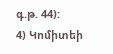գ.թ. 44):
4) Կոմիտեի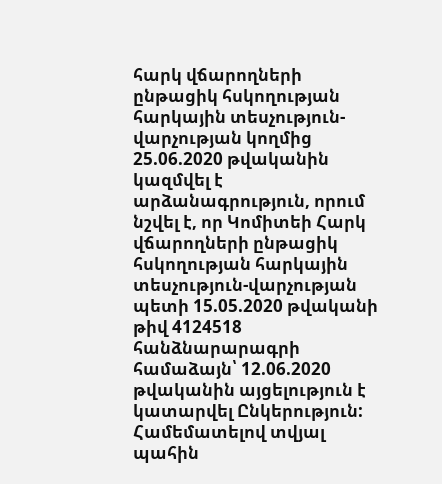հարկ վճարողների ընթացիկ հսկողության հարկային տեսչություն-վարչության կողմից 25.06.2020 թվականին կազմվել է արձանագրություն, որում նշվել է, որ Կոմիտեի Հարկ վճարողների ընթացիկ հսկողության հարկային տեսչություն-վարչության պետի 15.05.2020 թվականի թիվ 4124518 հանձնարարագրի համաձայն՝ 12.06.2020 թվականին այցելություն է կատարվել Ընկերություն: Համեմատելով տվյալ պահին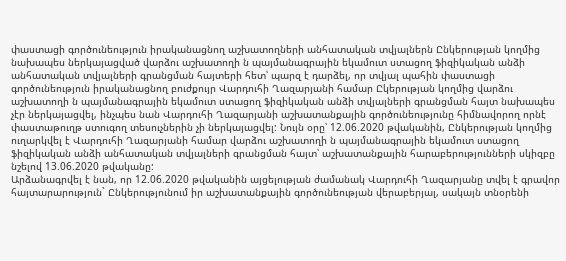փաստացի գործունեություն իրականացնող աշխատողների անհատական տվյալներն Ընկերության կողմից նախապես ներկայացված վարձու աշխատողի ն պայմանագրային եկամուտ ստացող ֆիզիկական անձի անհատական տվյալների գրանցման հայտերի հետ՝ պարզ է դարձել, որ տվյալ պահին փաստացի գործունեություն իրականացնող բուժքույր Վարդուհի Ղազարյանի համար Ըկերության կողմից վարձու աշխատողի ն պայմանագրային եկամուտ ստացող ֆիզիկական անձի տվյալների գրանցման հայտ նախապես չէր ներկայացվել, ինչպես նան Վարդուհի Ղազարյանի աշխատանքային գործունեությունը հիմնավորող որնէ փաստաթուղթ ստուգող տեսուչներին չի ներկայացվել: Նույն օրը՝ 12.06.2020 թվականին, Ընկերության կողմից ուղարկվել է Վարդուհի Ղազարյանի համար վարձու աշխատողի ն պայմանագրային եկամուտ ստացող ֆիզիկական անձի անհատական տվյալների գրանցման հայտ՝ աշխատանքային հարաբերությունների սկիզբը նշելով 13.06.2020 թվականը:
Արձանագրվել է նան, որ 12.06.2020 թվականին այցելության ժամանակ Վարդուհի Ղազարյանը տվել է գրավոր հայտարարություն` Ընկերությունում իր աշխատանքային գործունեության վերաբերյալ, սակայն տնօրենի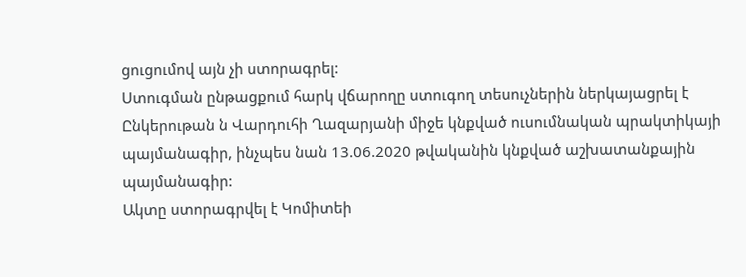ցուցումով այն չի ստորագրել:
Ստուգման ընթացքում հարկ վճարողը ստուգող տեսուչներին ներկայացրել է Ընկերութան ն Վարդուհի Ղազարյանի միջե կնքված ուսումնական պրակտիկայի պայմանագիր, ինչպես նան 13.06.2020 թվականին կնքված աշխատանքային պայմանագիր:
Ակտը ստորագրվել է Կոմիտեի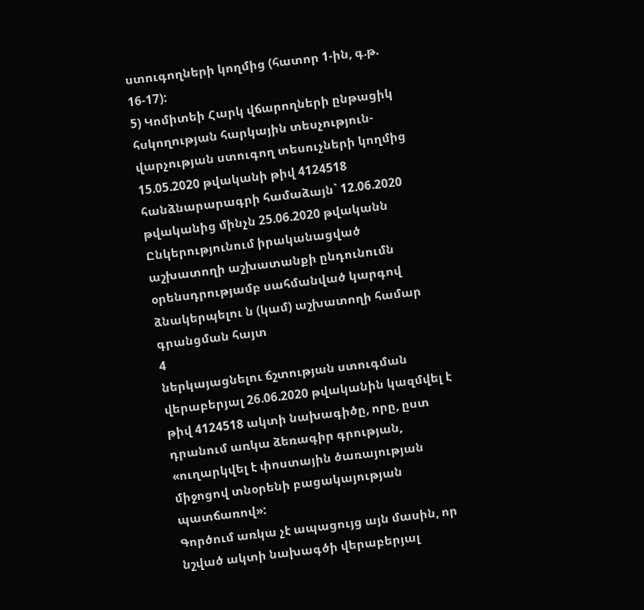ստուգողների կողմից (հատոր 1-ին, գ.թ. 16-17):
5) Կոմիտեի Հարկ վճարողների ընթացիկ հսկողության հարկային տեսչություն-վարչության ստուգող տեսուչների կողմից 15.05.2020 թվականի թիվ 4124518 հանձնարարագրի համաձայն` 12.06.2020 թվականից մինչն 25.06.2020 թվականն Ընկերությունում իրականացված աշխատողի աշխատանքի ընդունումն օրենսդրությամբ սահմանված կարգով ձնակերպելու ն (կամ) աշխատողի համար գրանցման հայտ
4
ներկայացնելու ճշտության ստուգման վերաբերյալ 26.06.2020 թվականին կազմվել է թիվ 4124518 ակտի նախագիծը, որը, ըստ դրանում առկա ձեռագիր գրության, «ուղարկվել է փոստային ծառայության միջոցով տնօրենի բացակայության պատճառով»:
Գործում առկա չէ ապացույց այն մասին, որ նշված ակտի նախագծի վերաբերյալ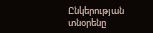Ընկերության տնօրենը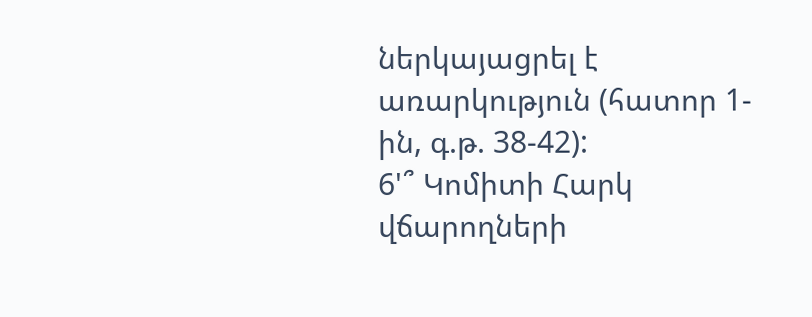ներկայացրել է առարկություն (հատոր 1-ին, գ.թ. 38-42):
6'՞ Կոմիտի Հարկ վճարողների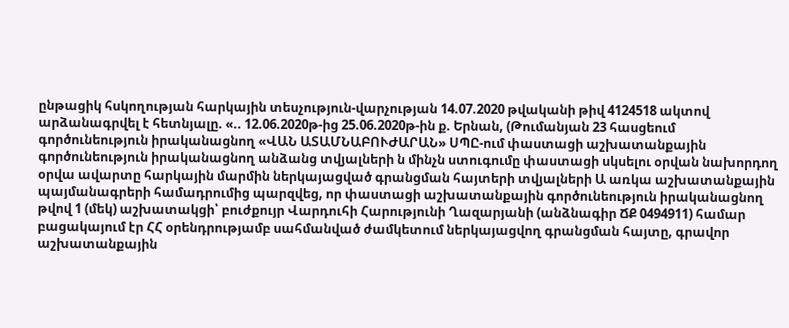ընթացիկ հսկողության հարկային տեսչություն-վարչության 14.07.2020 թվականի թիվ 4124518 ակտով արձանագրվել է հետնյալը. «.. 12.06.2020թ-ից 25.06.2020թ-ին ք. Երնան, (Թումանյան 23 հասցեում գործունեություն իրականացնող «ՎԱՆ ԱՏԱՄՆԱԲՈՒԺԱՐԱՆ» ՍՊԸ-ում փաստացի աշխատանքային գործունեություն իրականացնող անձանց տվյալների ն մինչն ստուգումը փաստացի սկսելու օրվան նախորդող օրվա ավարտը հարկային մարմին ներկայացված գրանցման հայտերի տվյալների Ա առկա աշխատանքային պայմանագրերի համադրումից պարզվեց, որ փաստացի աշխատանքային գործունեություն իրականացնող թվով 1 (մեկ) աշխատակցի՝ բուժքույր Վարդուհի Հարությունի Ղազարյանի (անձնագիր ՃՔ 0494911) համար բացակայում էր ՀՀ օրենդրությամբ սահմանված ժամկետում ներկայացվող գրանցման հայտը, գրավոր աշխատանքային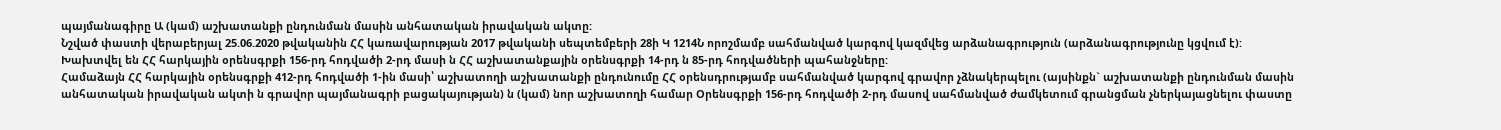պայմանագիրը Ա (կամ) աշխատանքի ընդունման մասին անհատական իրավական ակտը:
Նշված փաստի վերաբերյալ 25.06.2020 թվականին ՀՀ կառավարության 2017 թվականի սեպտեմբերի 28ի Կ 1214Ն որոշմամբ սահմանված կարգով կազմվեց արձանագրություն (արձանագրությունը կցվում է):
Խախտվել են ՀՀ հարկային օրենսգրքի 156-րդ հոդվածի 2-րդ մասի ն ՀՀ աշխատանքային օրենսգրքի 14-րդ ն 85-րդ հոդվածների պահանջները:
Համաձայն ՀՀ հարկային օրենսգրքի 412-րդ հոդվածի 1-ին մասի՝ աշխատողի աշխատանքի ընդունումը ՀՀ օրենսդրությամբ սահմանված կարգով գրավոր չձնակերպելու (այսինքն` աշխատանքի ընդունման մասին անհատական իրավական ակտի ն գրավոր պայմանագրի բացակայության) ն (կամ) նոր աշխատողի համար Օրենսգրքի 156-րդ հոդվածի 2-րդ մասով սահմանված ժամկետում գրանցման չներկայացնելու փաստը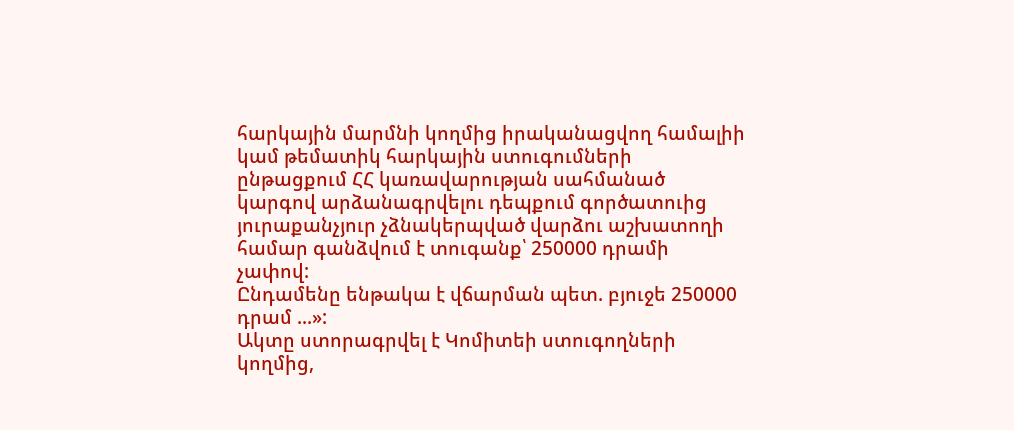հարկային մարմնի կողմից իրականացվող համալիի կամ թեմատիկ հարկային ստուգումների ընթացքում ՀՀ կառավարության սահմանած կարգով արձանագրվելու դեպքում գործատուից յուրաքանչյուր չձնակերպված վարձու աշխատողի համար գանձվում է տուգանք՝ 250000 դրամի չափով:
Ընդամենը ենթակա է վճարման պետ. բյուջե 250000 դրամ ...»:
Ակտը ստորագրվել է Կոմիտեի ստուգողների կողմից,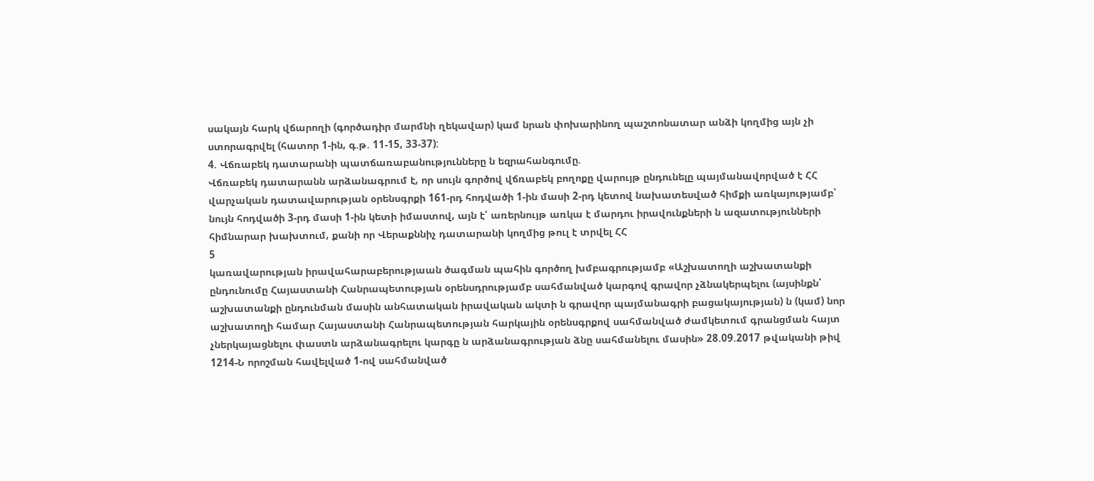սակայն հարկ վճարողի (գործադիր մարմնի ղեկավար) կամ նրան փոխարինող պաշտոնատար անձի կողմից այն չի ստորագրվել (հատոր 1-ին, գ.թ. 11-15, 33-37):
4. Վճռաբեկ դատարանի պատճառաբանությունները ն եզրահանգումը.
Վճռաբեկ դատարանն արձանագրում է, որ սույն գործով վճռաբեկ բողոքը վարույթ ընդունելը պայմանավորված է ՀՀ վարչական դատավարության օրենսգրքի 161-րդ հոդվածի 1-ին մասի 2-րդ կետով նախատեսված հիմքի առկայությամբ՝ նույն հոդվածի 3-րդ մասի 1-ին կետի իմաստով, այն է՝ առերնույթ առկա է մարդու իրավունքների ն ազատությունների հիմնարար խախտում, քանի որ Վերաքննիչ դատարանի կողմից թուլ է տրվել ՀՀ
5
կառավարության իրավահարաբերությաան ծագման պահին գործող խմբագրությամբ «Աշխատողի աշխատանքի ընդունումը Հայաստանի Հանրապետության օրենսդրությամբ սահմանված կարգով գրավոր չձնակերպելու (այսինքն՝ աշխատանքի ընդունման մասին անհատական իրավական ակտի ն գրավոր պայմանագրի բացակայության) ն (կամ) նոր աշխատողի համար Հայաստանի Հանրապետության հարկային օրենսգրքով սահմանված ժամկետում գրանցման հայտ չներկայացնելու փաստն արձանագրելու կարգը ն արձանագրության ձնը սահմանելու մասին» 28.09.2017 թվականի թիվ 1214-Ն որոշման հավելված 1-ով սահմանված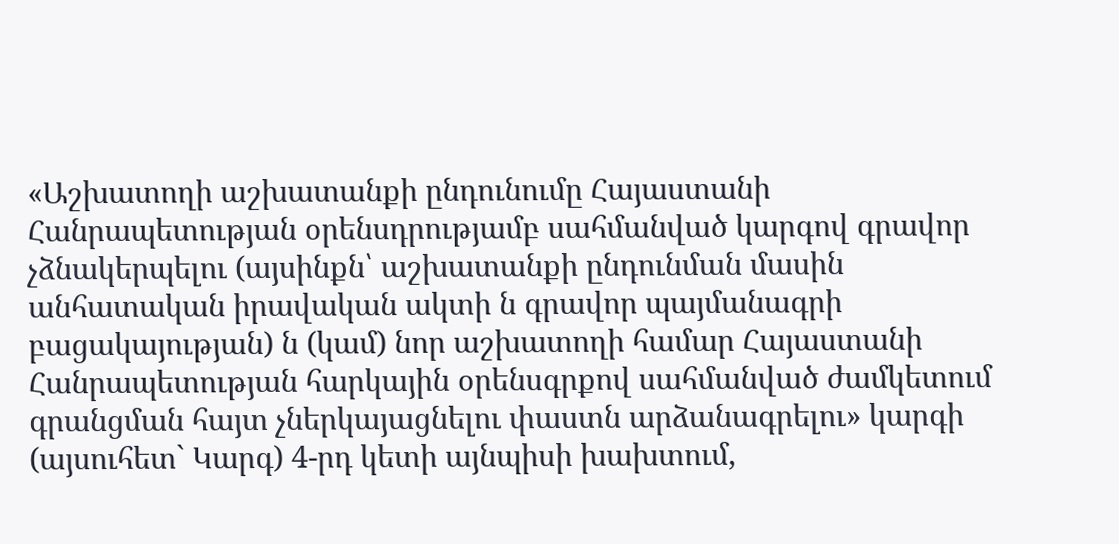«Աշխատողի աշխատանքի ընդունումը Հայաստանի Հանրապետության օրենսդրությամբ սահմանված կարգով գրավոր չձնակերպելու (այսինքն՝ աշխատանքի ընդունման մասին անհատական իրավական ակտի ն գրավոր պայմանագրի բացակայության) ն (կամ) նոր աշխատողի համար Հայաստանի Հանրապետության հարկային օրենսգրքով սահմանված ժամկետում գրանցման հայտ չներկայացնելու փաստն արձանագրելու» կարգի (այսուհետ` Կարգ) 4-րդ կետի այնպիսի խախտում,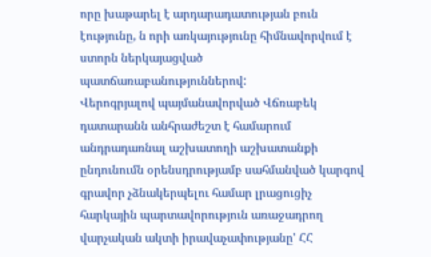որը խաթարել է արդարադատության բուն էությունը, ն որի առկայությունը հիմնավորվում է ստորն ներկայացված պատճառաբանություններով:
Վերոգրյալով պայմանավորված Վճռաբեկ դատարանն անհրաժեշտ է համարում անդրադառնալ աշխատողի աշխատանքի ընդունումն օրենսդրությամբ սահմանված կարգով գրավոր չձնակերպելու համար լրացուցիչ հարկային պարտավորություն առաջադրող վարչական ակտի իրավաչափությանը' ՀՀ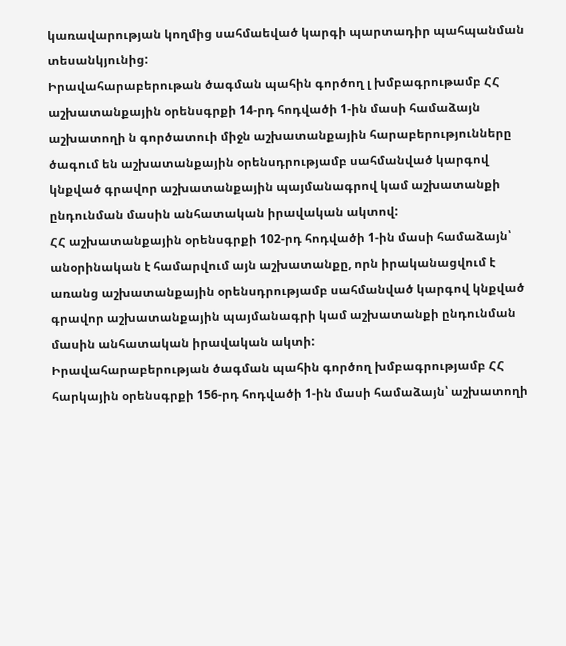կառավարության կողմից սահմաեված կարգի պարտադիր պահպանման տեսանկյունից:
Իրավահարաբերութան ծագման պահին գործող լ խմբագրութամբ ՀՀ աշխատանքային օրենսգրքի 14-րդ հոդվածի 1-ին մասի համաձայն աշխատողի ն գործատուի միջն աշխատանքային հարաբերությունները ծագում են աշխատանքային օրենսդրությամբ սահմանված կարգով կնքված գրավոր աշխատանքային պայմանագրով կամ աշխատանքի ընդունման մասին անհատական իրավական ակտով:
ՀՀ աշխատանքային օրենսգրքի 102-րդ հոդվածի 1-ին մասի համաձայն՝ անօրինական է համարվում այն աշխատանքը, որն իրականացվում է առանց աշխատանքային օրենսդրությամբ սահմանված կարգով կնքված գրավոր աշխատանքային պայմանագրի կամ աշխատանքի ընդունման մասին անհատական իրավական ակտի:
Իրավահարաբերության ծագման պահին գործող խմբագրությամբ ՀՀ հարկային օրենսգրքի 156-րդ հոդվածի 1-ին մասի համաձայն՝ աշխատողի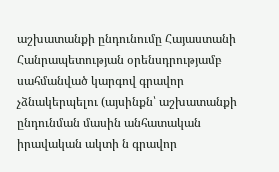աշխատանքի ընդունումը Հայաստանի Հանրապետության օրենսդրությամբ սահմանված կարգով գրավոր չձնակերպելու (այսինքն՝ աշխատանքի ընդունման մասին անհատական իրավական ակտի ն գրավոր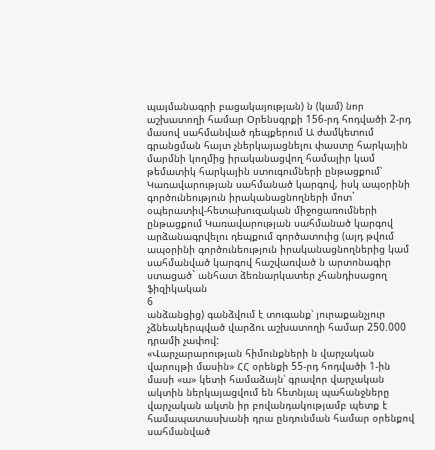պայմանագրի բացակայության) ն (կամ) նոր աշխատողի համար Օրենսգրքի 156-րդ հոդվածի 2-րդ մասով սահմանված դեպքերում Ա ժամկետում գրանցման հայտ չներկայացնելու փաստը հարկային մարմնի կողմից իրականացվող համալիր կամ թեմատիկ հարկային ստուգումների ընթացքում՝ Կառավարության սահմանած կարգով, իսկ ապօրինի գործունեություն իրականացնողների մոտ` օպերատիվ-հետախուզական միջոցառումների ընթացքում Կառավարության սահմանած կարգով արձանագրվելու դեպքում գործատուից (այդ թվում ապօրինի գործունեություն իրականացնողներից կամ սահմանված կարգով հաշվառված ն արտոնագիր ստացած` անհատ ձեռնարկատեր չհանդիսացող ֆիզիկական
6
անձանցից) գանձվում է տուգանք՝ յուրաքանչյուր չձնեակերպված վարձու աշխատողի համար 250.000 դրամի չափով:
«Վարչարարության հիմունքների ն վարչական վարույթի մասին» ՀՀ օրենքի 55-րդ հոդվածի 1-ին մասի «ա» կետի համաձայն՝ գրավոր վարչական ակտին ներկայացվում են հետնյալ պահանջները վարչական ակտն իր բովանդակությամբ պետք է համապատասխանի դրա ընդունման համար օրենքով սահմանված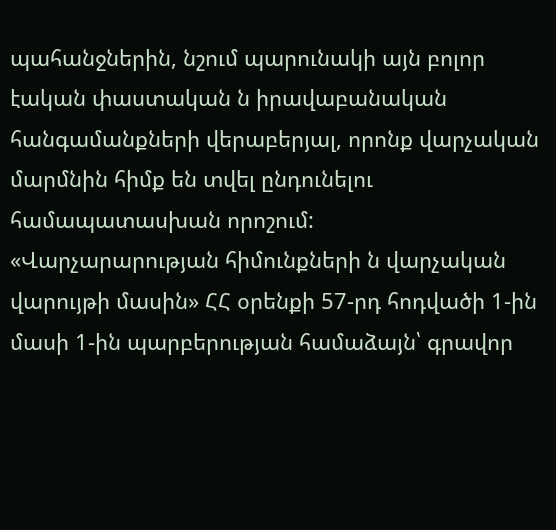պահանջներին, նշում պարունակի այն բոլոր էական փաստական ն իրավաբանական հանգամանքների վերաբերյալ, որոնք վարչական մարմնին հիմք են տվել ընդունելու համապատասխան որոշում:
«Վարչարարության հիմունքների ն վարչական վարույթի մասին» ՀՀ օրենքի 57-րդ հոդվածի 1-ին մասի 1-ին պարբերության համաձայն՝ գրավոր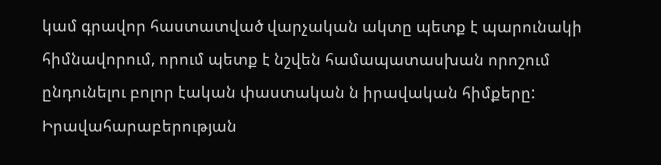կամ գրավոր հաստատված վարչական ակտը պետք է պարունակի հիմնավորում, որում պետք է նշվեն համապատասխան որոշում ընդունելու բոլոր էական փաստական ն իրավական հիմքերը:
Իրավահարաբերության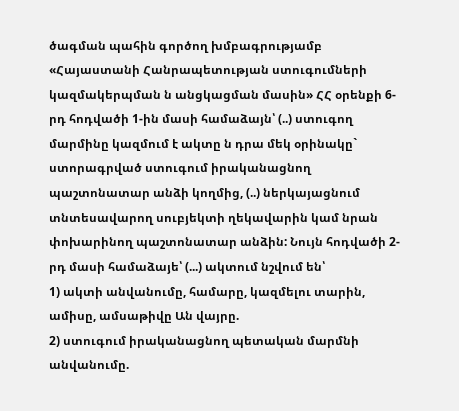ծագման պահին գործող խմբագրությամբ «Հայաստանի Հանրապետության ստուգումների կազմակերպման ն անցկացման մասին» ՀՀ օրենքի 6-րդ հոդվածի 1-ին մասի համաձայն՝ (..) ստուգող մարմինը կազմում է ակտը ն դրա մեկ օրինակը` ստորագրված ստուգում իրականացնող պաշտոնատար անձի կողմից, (..) ներկայացնում տնտեսավարող սուբյեկտի ղեկավարին կամ նրան փոխարինող պաշտոնատար անձին: Նույն հոդվածի 2-րդ մասի համաձայե՝ (...) ակտում նշվում են՝
1) ակտի անվանումը, համարը, կազմելու տարին, ամիսը, ամսաթիվը Ան վայրը.
2) ստուգում իրականացնող պետական մարմնի անվանումը.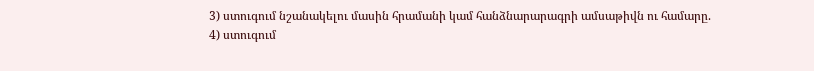3) ստուգում նշանակելու մասին հրամանի կամ հանձնարարագրի ամսաթիվն ու համարը.
4) ստուգում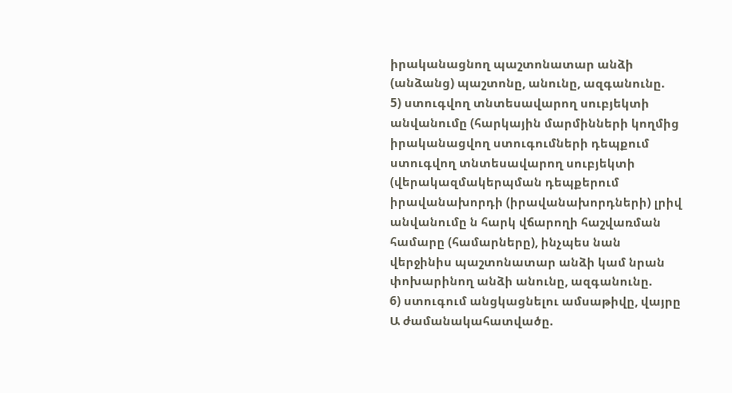իրականացնող պաշտոնատար անձի (անձանց) պաշտոնը, անունը, ազգանունը.
5) ստուգվող տնտեսավարող սուբյեկտի անվանումը (հարկային մարմինների կողմից իրականացվող ստուգումների դեպքում ստուգվող տնտեսավարող սուբյեկտի (վերակազմակերպման դեպքերում իրավանախորդի (իրավանախորդների) լրիվ անվանումը ն հարկ վճարողի հաշվառման համարը (համարները), ինչպես նան վերջինիս պաշտոնատար անձի կամ նրան փոխարինող անձի անունը, ազգանունը.
6) ստուգում անցկացնելու ամսաթիվը, վայրը Ա ժամանակահատվածը.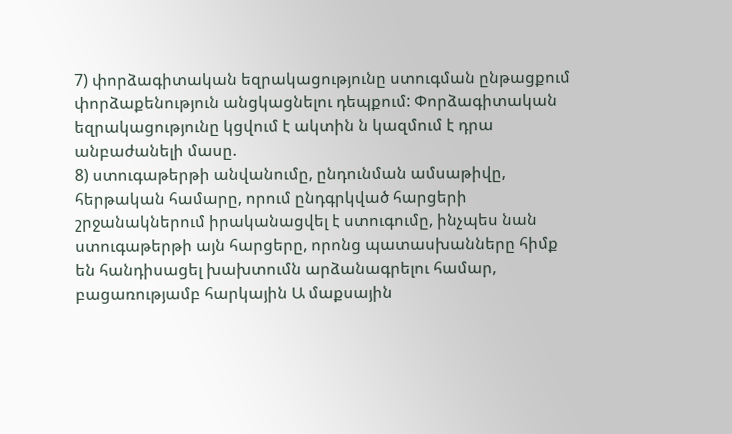7) փորձագիտական եզրակացությունը ստուգման ընթացքում փորձաքենություն անցկացնելու դեպքում: Փորձագիտական եզրակացությունը կցվում է ակտին ն կազմում է դրա անբաժանելի մասը.
8) ստուգաթերթի անվանումը, ընդունման ամսաթիվը, հերթական համարը, որում ընդգրկված հարցերի շրջանակներում իրականացվել է ստուգումը, ինչպես նան ստուգաթերթի այն հարցերը, որոնց պատասխանները հիմք են հանդիսացել խախտումն արձանագրելու համար, բացառությամբ հարկային Ա մաքսային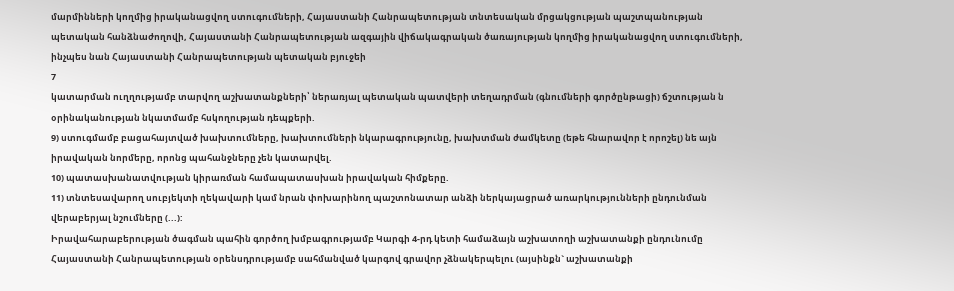մարմինների կողմից իրականացվող ստուգումների, Հայաստանի Հանրապետության տնտեսական մրցակցության պաշտպանության պետական հանձնաժողովի, Հայաստանի Հանրապետության ազգային վիճակագրական ծառայության կողմից իրականացվող ստուգումների, ինչպես նան Հայաստանի Հանրապետության պետական բյուջեի
7
կատարման ուղղությամբ տարվող աշխատանքների՝ ներառյալ պետական պատվերի տեղադրման (գնումների գործընթացի) ճշտության ն օրինականության նկատմամբ հսկողության դեպքերի.
9) ստուգմամբ բացահայտված խախտումները, խախտումների նկարագրությունը, խախտման ժամկետը (եթե հնարավոր է որոշել) նե այն իրավական նորմերը, որոնց պահանջները չեն կատարվել.
10) պատասխանատվության կիրառման համապատասխան իրավական հիմքերը.
11) տնտեսավարող սուբյեկտի ղեկավարի կամ նրան փոխարինող պաշտոնատար անձի ներկայացրած առարկությունների ընդունման վերաբերյալ նշումները (...):
Իրավահարաբերության ծագման պահին գործող խմբագրությամբ Կարգի 4-րդ կետի համաձայն աշխատողի աշխատանքի ընդունումը Հայաստանի Հանրապետության օրենսդրությամբ սահմանված կարգով գրավոր չձնակերպելու (այսինքն` աշխատանքի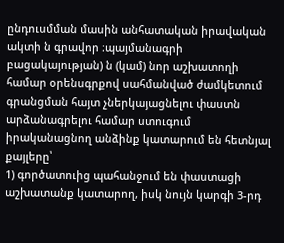ընդուսմման մասին անհատական իրավական ակտի ն գրավոր ։պայմանագրի բացակայության) ն (կամ) նոր աշխատողի համար օրենսգրքով սահմանված ժամկետում գրանցման հայտ չներկայացնելու փաստն արձանագրելու համար ստուգում իրականացնող անձինք կատարում են հետնյալ քայլերը՝
1) գործատուից պահանջում են փաստացի աշխատանք կատարող, իսկ նույն կարգի 3-րդ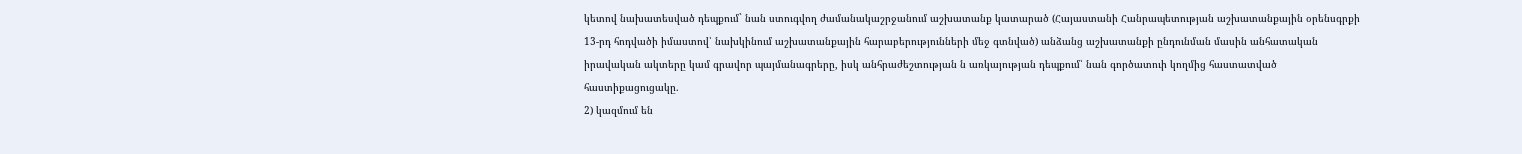կետով նախատեսված դեպքում` նան ստուգվող ժամանակաշրջանում աշխատանք կատարած (Հայաստանի Հանրապետության աշխատանքային օրենսգրքի 13-րդ հոդվածի իմաստով՝ նախկինում աշխատանքային հարաբերությունների մեջ գտնված) անձանց աշխատանքի ընդունման մասին անհատական իրավական ակտերը կամ գրավոր պայմանագրերը, իսկ անհրաժեշտության ն առկայության դեպքում՝ նան գործատուի կողմից հաստատված հաստիքացուցակը.
2) կազմում են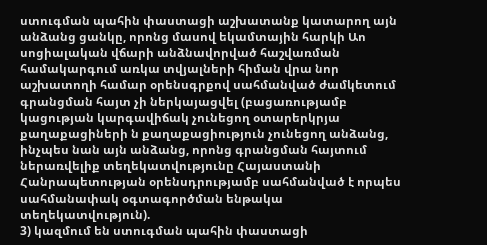ստուգման պահին փաստացի աշխատանք կատարող այն անձանց ցանկը, որոնց մասով եկամտային հարկի Աո սոցիալական վճարի անձնավորված հաշվառման համակարգում առկա տվյալների հիման վրա նոր աշխատողի համար օրենսգրքով սահմանված ժամկետում գրանցման հայտ չի ներկայացվել (բացառությամբ կացության կարգավիճակ չունեցող օտարերկրյա քաղաքացիների ն քաղաքացիություն չունեցող անձանց, ինչպես նան այն անձանց, որոնց գրանցման հայտում ներառվելիք տեղեկատվությունը Հայաստանի Հանրապետության օրենսդրությամբ սահմանված է որպես սահմանափակ օգտագործման ենթակա տեղեկատվություն).
3) կազմում են ստուգման պահին փաստացի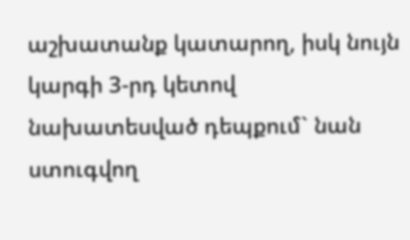աշխատանք կատարող, իսկ նույն կարգի 3-րդ կետով նախատեսված դեպքում` նան ստուգվող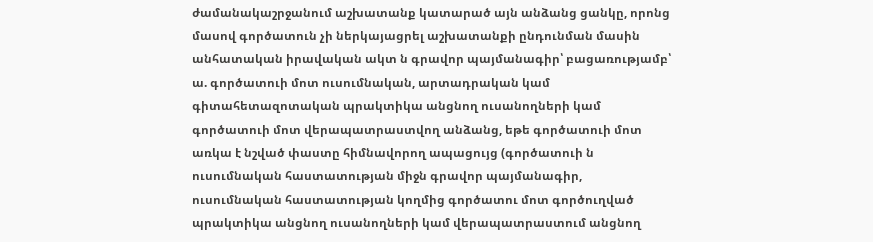ժամանակաշրջանում աշխատանք կատարած այն անձանց ցանկը, որոնց մասով գործատուն չի ներկայացրել աշխատանքի ընդունման մասին անհատական իրավական ակտ ն գրավոր պայմանագիր՝ բացառությամբ՝
ա. գործատուի մոտ ուսումնական, արտադրական կամ գիտահետազոտական պրակտիկա անցնող ուսանողների կամ գործատուի մոտ վերապատրաստվող անձանց, եթե գործատուի մոտ առկա է նշված փաստը հիմնավորող ապացույց (գործատուի ն ուսումնական հաստատության միջն գրավոր պայմանագիր, ուսումնական հաստատության կողմից գործատու մոտ գործուղված պրակտիկա անցնող ուսանողների կամ վերապատրաստում անցնող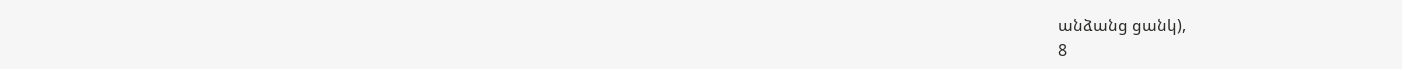անձանց ցանկ),
8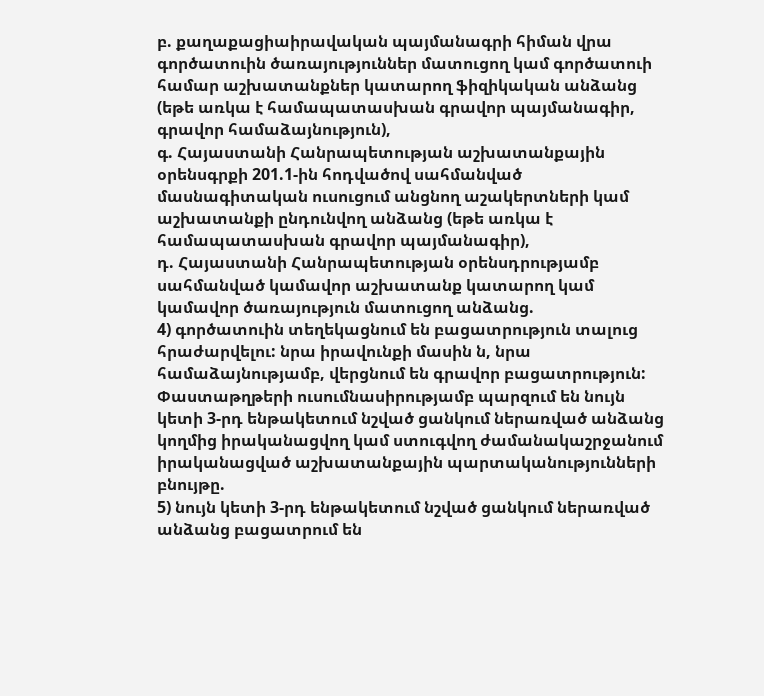բ. քաղաքացիաիրավական պայմանագրի հիման վրա գործատուին ծառայություններ մատուցող կամ գործատուի համար աշխատանքներ կատարող ֆիզիկական անձանց (եթե առկա է համապատասխան գրավոր պայմանագիր, գրավոր համաձայնություն),
գ. Հայաստանի Հանրապետության աշխատանքային օրենսգրքի 201.1-ին հոդվածով սահմանված մասնագիտական ուսուցում անցնող աշակերտների կամ աշխատանքի ընդունվող անձանց (եթե առկա է համապատասխան գրավոր պայմանագիր),
դ. Հայաստանի Հանրապետության օրենսդրությամբ սահմանված կամավոր աշխատանք կատարող կամ կամավոր ծառայություն մատուցող անձանց.
4) գործատուին տեղեկացնում են բացատրություն տալուց հրաժարվելու: նրա իրավունքի մասին ն, նրա համաձայնությամբ, վերցնում են գրավոր բացատրություն: Փաստաթղթերի ուսումնասիրությամբ պարզում են նույն կետի 3-րդ ենթակետում նշված ցանկում ներառված անձանց կողմից իրականացվող կամ ստուգվող ժամանակաշրջանում իրականացված աշխատանքային պարտականությունների բնույթը.
5) նույն կետի 3-րդ ենթակետում նշված ցանկում ներառված անձանց բացատրում են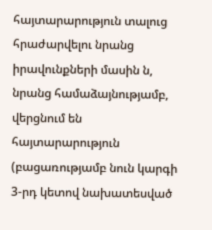հայտարարություն տալուց հրաժարվելու նրանց իրավունքների մասին ն, նրանց համաձայնությամբ, վերցնում են հայտարարություն (բացառությամբ նուն կարգի 3-րդ կետով նախատեսված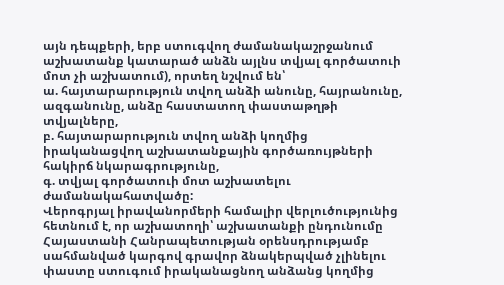այն դեպքերի, երբ ստուգվող ժամանակաշրջանում աշխատանք կատարած անձն այլնս տվյալ գործատուի մոտ չի աշխատում), որտեղ նշվում են՝
ա. հայտարարություն տվող անձի անունը, հայրանունը, ազգանունը, անձը հաստատող փաստաթղթի տվյալները,
բ. հայտարարություն տվող անձի կողմից իրականացվող աշխատանքային գործառույթների հակիրճ նկարագրությունը,
գ. տվյալ գործատուի մոտ աշխատելու ժամանակահատվածը:
Վերոգրյալ իրավանորմերի համալիր վերլուծությունից հետնում է, որ աշխատողի՝ աշխատանքի ընդունումը Հայաստանի Հանրապետության օրենսդրությամբ սահմանված կարգով գրավոր ձնակերպված չլինելու փաստը ստուգում իրականացնող անձանց կողմից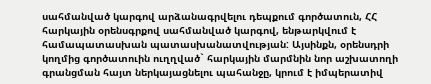սահմանված կարգով արձանագրվելու դեպքում գործատուն, ՀՀ հարկային օրենսգրքով սահմանված կարգով, ենթարկվում է համապատասխան պատասխանատվության: Այսինքն, օրենսդրի կողմից գործատուին ուղղված` հարկային մարմնին նոր աշխատողի գրանցման հայտ ներկայացնելու պահանջը, կրում է իմպերատիվ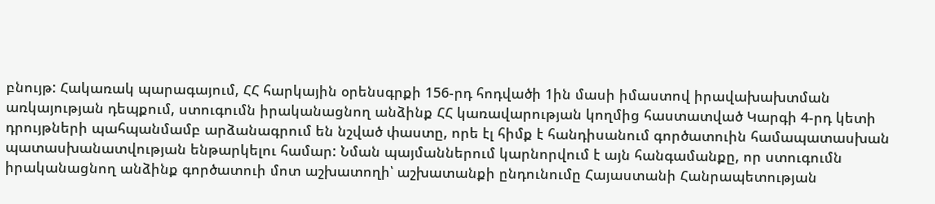բնույթ: Հակառակ պարագայում, ՀՀ հարկային օրենսգրքի 156-րդ հոդվածի 1ին մասի իմաստով իրավախախտման առկայության դեպքում, ստուգումն իրականացնող անձինք ՀՀ կառավարության կողմից հաստատված Կարգի 4-րդ կետի դրույթների պահպանմամբ արձանագրում են նշված փաստը, որե էլ հիմք է հանդիսանում գործատուին համապատասխան պատասխանատվության ենթարկելու համար: Նման պայմաններում կարնորվում է այն հանգամանքը, որ ստուգումն իրականացնող անձինք գործատուի մոտ աշխատողի՝ աշխատանքի ընդունումը Հայաստանի Հանրապետության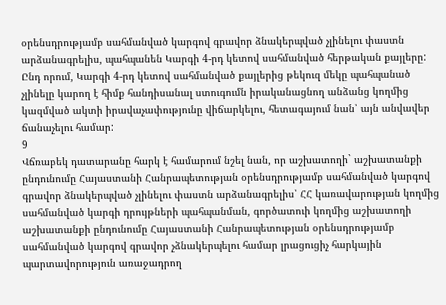օրենսդրությամբ սահմանված կարգով գրավոր ձնակերպված չլինելու փաստն արձանագրելիս, պահպանեն Կարգի 4-րդ կետով սահմանված հերթական քայլերը: Ընդ որում, Կարգի 4-րդ կետով սահմանված քայլերից թեկուզ մեկը պահպանած չլինելը կարող է հիմք հանդիսանալ ստուգումն իրականացնող անձանց կողմից կազմված ակտի իրավաչափությունը վիճարկելու, հետագայում նան՝ այն անվավեր ճանաչելու համար:
9
Վճռաբեկ դատարանը հարկ է համարում նշել նան, որ աշխատողի` աշխատանքի ընդունումը Հայաստանի Հանրապետության օրենսդրությամբ սահմանված կարգով գրավոր ձնակերպված չլինելու փաստն արձանագրելիս՝ ՀՀ կառավարության կողմից սահմանված կարգի դրույթների պահպանման, գործատուի կողմից աշխատողի աշխատանքի ընդունումը Հայաստանի Հանրապետության օրենսդրությամբ սահմանված կարգով գրավոր չձնակերպելու համար լրացուցիչ հարկային պարտավորություն առաջադրող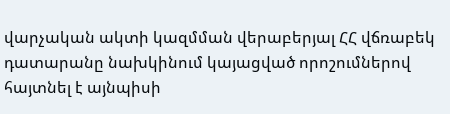վարչական ակտի կազմման վերաբերյալ ՀՀ վճռաբեկ դատարանը նախկինում կայացված որոշումներով հայտնել է այնպիսի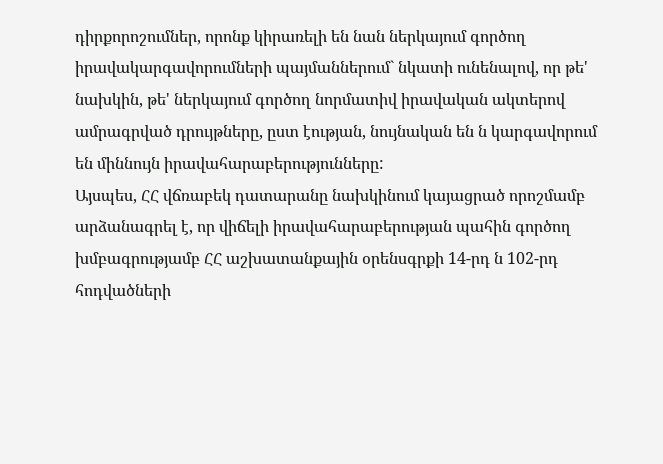դիրքորոշումներ, որոնք կիրառելի են նան ներկայում գործող իրավակարգավորումների պայմաններում` նկատի ունենալով, որ թե' նախկին, թե' ներկայում գործող նորմատիվ իրավական ակտերով ամրագրված դրույթները, ըստ էության, նույնական են ն կարգավորում են միննույն իրավահարաբերությունները:
Այսպես, ՀՀ վճռաբեկ դատարանը նախկինում կայացրած որոշմամբ արձանագրել է, որ վիճելի իրավահարաբերության պահին գործող խմբագրությամբ ՀՀ աշխատանքային օրենսգրքի 14-րդ ն 102-րդ հոդվածների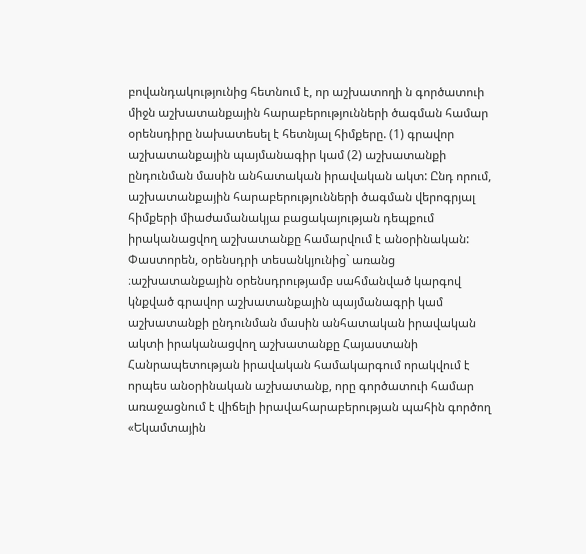բովանդակությունից հետնում է, որ աշխատողի ն գործատուի միջն աշխատանքային հարաբերությունների ծագման համար օրենսդիրը նախատեսել է հետնյալ հիմքերը. (1) գրավոր աշխատանքային պայմանագիր կամ (2) աշխատանքի ընդունման մասին անհատական իրավական ակտ: Ընդ որում, աշխատանքային հարաբերությունների ծագման վերոգրյալ հիմքերի միաժամանակյա բացակայության դեպքում իրականացվող աշխատանքը համարվում է անօրինական: Փաստորեն, օրենսդրի տեսանկյունից` առանց ։աշխատանքային օրենսդրությամբ սահմանված կարգով կնքված գրավոր աշխատանքային պայմանագրի կամ աշխատանքի ընդունման մասին անհատական իրավական ակտի իրականացվող աշխատանքը Հայաստանի Հանրապետության իրավական համակարգում որակվում է որպես անօրինական աշխատանք, որը գործատուի համար առաջացնում է վիճելի իրավահարաբերության պահին գործող «Եկամտային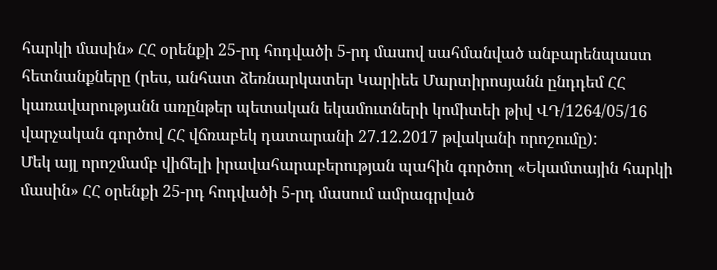հարկի մասին» ՀՀ օրենքի 25-րդ հոդվածի 5-րդ մասով սահմանված անբարենպաստ հետնանքները (րես, անհատ ձեռնարկատեր Կարիեե Մարտիրոսյանն ընդդեմ ՀՀ կառավարությանն առընթեր պետական եկամուտների կոմիտեի թիվ ՎԴ/1264/05/16 վարչական գործով ՀՀ վճռաբեկ դատարանի 27.12.2017 թվականի որոշումը):
Մեկ այլ որոշմամբ վիճելի իրավահարաբերության պահին գործող «Եկամտային հարկի մասին» ՀՀ օրենքի 25-րդ հոդվածի 5-րդ մասում ամրագրված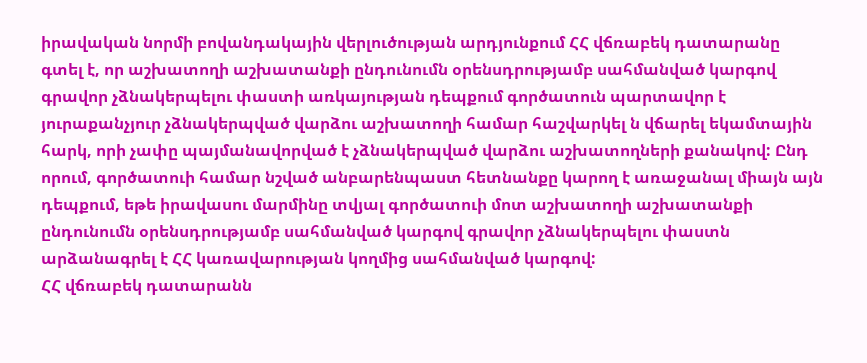իրավական նորմի բովանդակային վերլուծության արդյունքում ՀՀ վճռաբեկ դատարանը գտել է, որ աշխատողի աշխատանքի ընդունումն օրենսդրությամբ սահմանված կարգով գրավոր չձնակերպելու փաստի առկայության դեպքում գործատուն պարտավոր է յուրաքանչյուր չձնակերպված վարձու աշխատողի համար հաշվարկել ն վճարել եկամտային հարկ, որի չափը պայմանավորված է չձնակերպված վարձու աշխատողների քանակով: Ընդ որում, գործատուի համար նշված անբարենպաստ հետնանքը կարող է առաջանալ միայն այն դեպքում, եթե իրավասու մարմինը տվյալ գործատուի մոտ աշխատողի աշխատանքի ընդունումն օրենսդրությամբ սահմանված կարգով գրավոր չձնակերպելու փաստն արձանագրել է ՀՀ կառավարության կողմից սահմանված կարգով:
ՀՀ վճռաբեկ դատարանն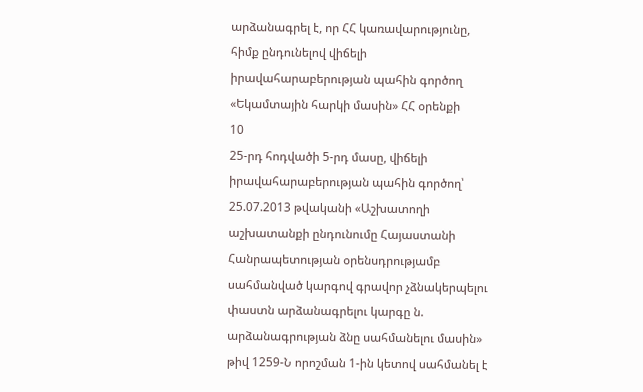արձանագրել է, որ ՀՀ կառավարությունը, հիմք ընդունելով վիճելի իրավահարաբերության պահին գործող «Եկամտային հարկի մասին» ՀՀ օրենքի
10
25-րդ հոդվածի 5-րդ մասը, վիճելի իրավահարաբերության պահին գործող՝ 25.07.2013 թվականի «Աշխատողի աշխատանքի ընդունումը Հայաստանի Հանրապետության օրենսդրությամբ սահմանված կարգով գրավոր չձնակերպելու փաստն արձանագրելու կարգը ն. արձանագրության ձնը սահմանելու մասին» թիվ 1259-Ն որոշման 1-ին կետով սահմանել է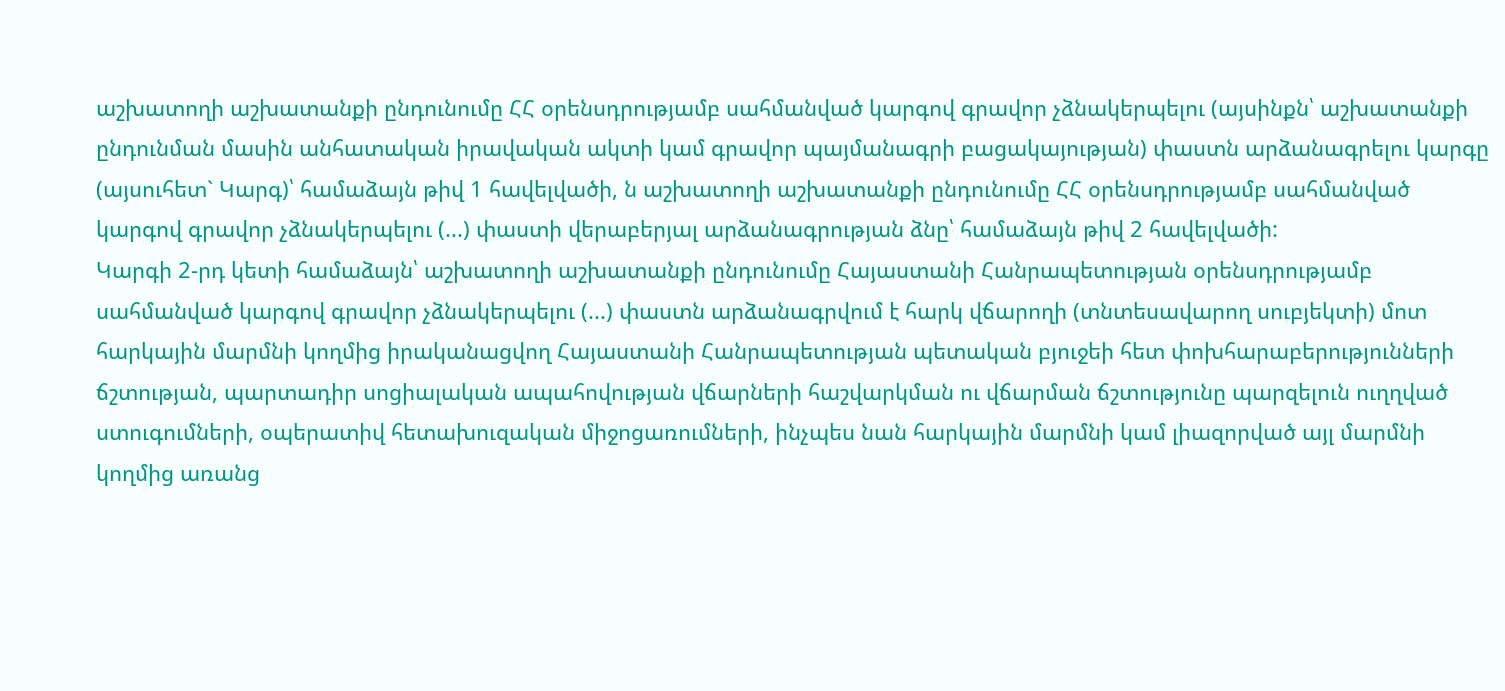աշխատողի աշխատանքի ընդունումը ՀՀ օրենսդրությամբ սահմանված կարգով գրավոր չձնակերպելու (այսինքն՝ աշխատանքի ընդունման մասին անհատական իրավական ակտի կամ գրավոր պայմանագրի բացակայության) փաստն արձանագրելու կարգը (այսուհետ` Կարգ)՝ համաձայն թիվ 1 հավելվածի, ն աշխատողի աշխատանքի ընդունումը ՀՀ օրենսդրությամբ սահմանված կարգով գրավոր չձնակերպելու (...) փաստի վերաբերյալ արձանագրության ձնը՝ համաձայն թիվ 2 հավելվածի:
Կարգի 2-րդ կետի համաձայն՝ աշխատողի աշխատանքի ընդունումը Հայաստանի Հանրապետության օրենսդրությամբ սահմանված կարգով գրավոր չձնակերպելու (...) փաստն արձանագրվում է հարկ վճարողի (տնտեսավարող սուբյեկտի) մոտ հարկային մարմնի կողմից իրականացվող Հայաստանի Հանրապետության պետական բյուջեի հետ փոխհարաբերությունների ճշտության, պարտադիր սոցիալական ապահովության վճարների հաշվարկման ու վճարման ճշտությունը պարզելուն ուղղված ստուգումների, օպերատիվ հետախուզական միջոցառումների, ինչպես նան հարկային մարմնի կամ լիազորված այլ մարմնի կողմից առանց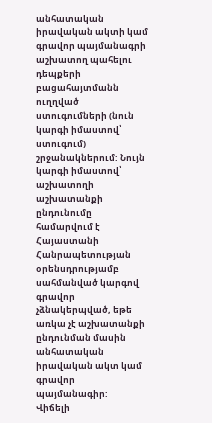անհատական իրավական ակտի կամ գրավոր պայմանագրի աշխատող պահելու դեպքերի բացահայտմանն ուղղված ստուգումների (նուն կարգի իմաստով՝ ստուգում) շրջանակներում: Նույն կարգի իմաստով՝ աշխատողի աշխատանքի ընդունումը համարվում է Հայաստանի Հանրապետության օրենսդրությամբ սահմանված կարգով գրավոր չձնակերպված, եթե առկա չէ աշխատանքի ընդունման մասին անհատական իրավական ակտ կամ գրավոր պայմանագիր:
Վիճելի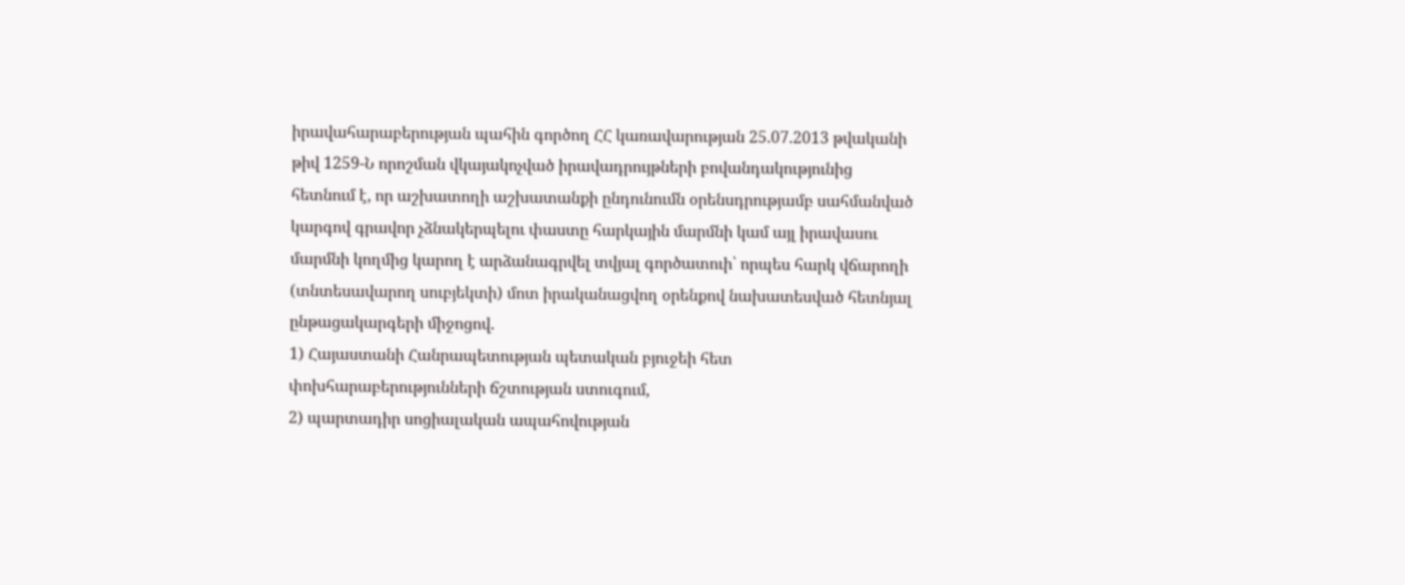իրավահարաբերության պահին գործող ՀՀ կառավարության 25.07.2013 թվականի թիվ 1259-Ն որոշման վկայակոչված իրավադրույթների բովանդակությունից հետնում է, որ աշխատողի աշխատանքի ընդունումն օրենսդրությամբ սահմանված կարգով գրավոր չձնակերպելու փաստը հարկային մարմնի կամ այլ իրավասու մարմնի կողմից կարող է արձանագրվել տվյալ գործատուի՝ որպես հարկ վճարողի (տնտեսավարող սուբյեկտի) մոտ իրականացվող օրենքով նախատեսված հետնյալ ընթացակարգերի միջոցով.
1) Հայաստանի Հանրապետության պետական բյուջեի հետ փոխհարաբերությունների ճշտության ստուգում,
2) պարտադիր սոցիալական ապահովության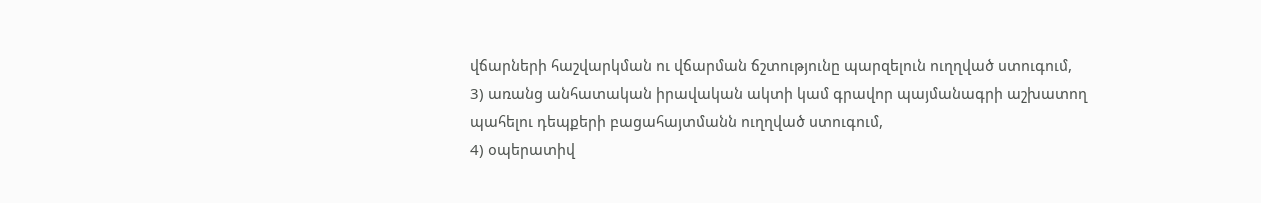վճարների հաշվարկման ու վճարման ճշտությունը պարզելուն ուղղված ստուգում,
3) առանց անհատական իրավական ակտի կամ գրավոր պայմանագրի աշխատող պահելու դեպքերի բացահայտմանն ուղղված ստուգում,
4) օպերատիվ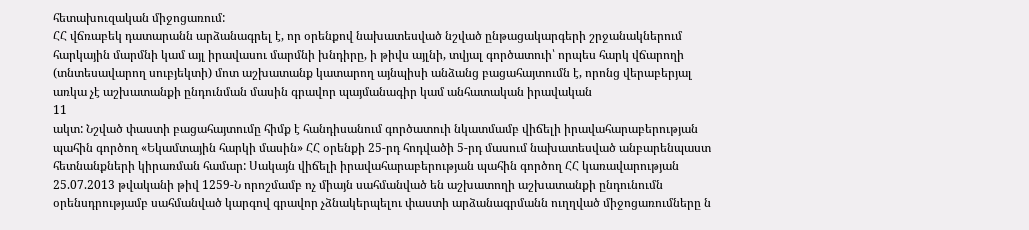հետախուզական միջոցառում:
ՀՀ վճռաբեկ դատարանն արձանագրել է, որ օրենքով նախատեսված նշված ընթացակարգերի շրջանակներում հարկային մարմնի կամ այլ իրավասու մարմնի խնդիրը, ի թիվս այլնի, տվյալ գործատուի՝ որպես հարկ վճարողի (տնտեսավարող սուբյեկտի) մոտ աշխատանք կատարող այնպիսի անձանց բացահայտումն է, որոնց վերաբերյալ առկա չէ աշխատանքի ընդունման մասին գրավոր պայմանագիր կամ անհատական իրավական
11
ակտ: Նշված փաստի բացահայտումը հիմք է հանդիսանում գործատուի նկատմամբ վիճելի իրավահարաբերության պահին գործող «Եկամտային հարկի մասին» ՀՀ օրենքի 25-րդ հոդվածի 5-րդ մասում նախատեսված անբարենպաստ հետնանքների կիրառման համար: Սակայն վիճելի իրավահարաբերության պահին գործող ՀՀ կառավարության 25.07.2013 թվականի թիվ 1259-Ն որոշմամբ ոչ միայն սահմանված են աշխատողի աշխատանքի ընդունումն օրենսդրությամբ սահմանված կարգով գրավոր չձնակերպելու փաստի արձանագրմանն ուղղված միջոցառումները ն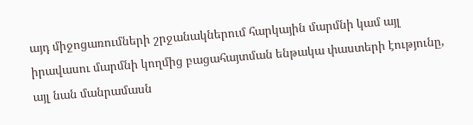այդ միջոցառումների շրջանակներում հարկային մարմնի կամ այլ իրավասու մարմնի կողմից բացահայտման ենթակա փաստերի էությունը, այլ նան մանրամասն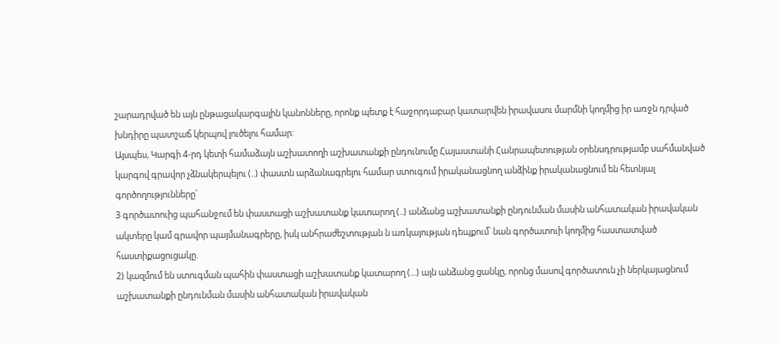շարադրված են այն ընթացակարգային կանոնները, որոնք պետք է հաջորդաբար կատարվեն իրավասու մարմնի կողմից իր առջն դրված խնդիրը պատշաճ կերպով լուծելու համար:
Այսպես, Կարգի 4-րդ կետի համաձայն աշխատողի աշխատանքի ընդունումը Հայաստանի Հանրապետության օրենսդրությամբ սահմանված կարգով գրավոր չձնակերպելու (..) փաստն արձանագրելու համար ստուգում իրականացնող անձինք իրականացնում են հետնյալ գործողությունները՝
3 գործատուից պահանջում են փաստացի աշխատանք կատարող (..) անձանց աշխատանքի ընդունման մասին անհատական իրավական ակտերը կամ գրավոր պայմանագրերը, իսկ անհրաժեշտության ն առկայության դեպքում՝ նան գործատուի կողմից հաստատված հաստիքացուցակը.
2) կազմում են ստուգման պահին փաստացի աշխատանք կատարող (...) այն անձանց ցանկը, որոնց մասով գործատուն չի ներկայացնում աշխատանքի ընդունման մասին անհատական իրավական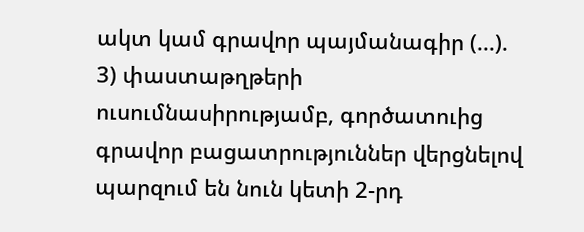ակտ կամ գրավոր պայմանագիր (...).
3) փաստաթղթերի ուսումնասիրությամբ, գործատուից գրավոր բացատրություններ վերցնելով պարզում են նուն կետի 2-րդ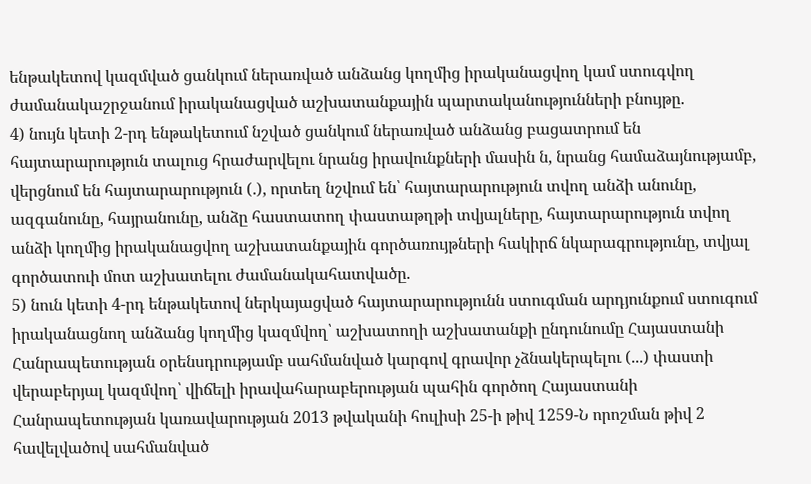ենթակետով կազմված ցանկում ներառված անձանց կողմից իրականացվող կամ ստուգվող ժամանակաշրջանում իրականացված աշխատանքային պարտականությունների բնույթը.
4) նույն կետի 2-րդ ենթակետում նշված ցանկում ներառված անձանց բացատրում են հայտարարություն տալուց հրաժարվելու նրանց իրավունքների մասին ն, նրանց համաձայնությամբ, վերցնում են հայտարարություն (.), որտեղ նշվում են՝ հայտարարություն տվող անձի անունը, ազգանունը, հայրանունը, անձը հաստատող փաստաթղթի տվյալները, հայտարարություն տվող անձի կողմից իրականացվող աշխատանքային գործառույթների հակիրճ նկարագրությունը, տվյալ գործատուի մոտ աշխատելու ժամանակահատվածը.
5) նուն կետի 4-րդ ենթակետով ներկայացված հայտարարությունն ստուգման արդյունքում ստուգում իրականացնող անձանց կողմից կազմվող՝ աշխատողի աշխատանքի ընդունումը Հայաստանի Հանրապետության օրենսդրությամբ սահմանված կարգով գրավոր չձնակերպելու (...) փաստի վերաբերյալ կազմվող՝ վիճելի իրավահարաբերության պահին գործող Հայաստանի Հանրապետության կառավարության 2013 թվականի հուլիսի 25-ի թիվ 1259-Ն որոշման թիվ 2 հավելվածով սահմանված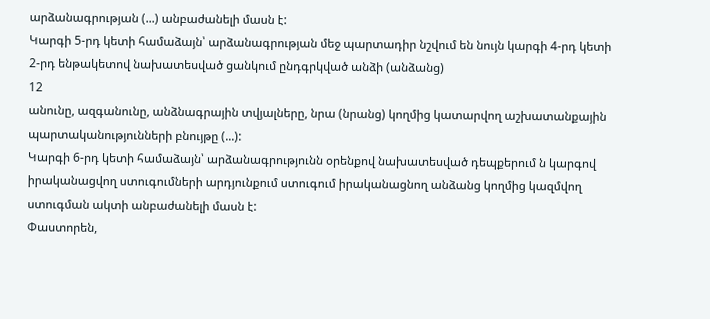արձանագրության (...) անբաժանելի մասն է:
Կարգի 5-րդ կետի համաձայն՝ արձանագրության մեջ պարտադիր նշվում են նույն կարգի 4-րդ կետի 2-րդ ենթակետով նախատեսված ցանկում ընդգրկված անձի (անձանց)
12
անունը, ազգանունը, անձնագրային տվյալները, նրա (նրանց) կողմից կատարվող աշխատանքային պարտականությունների բնույթը (...):
Կարգի 6-րդ կետի համաձայն՝ արձանագրությունն օրենքով նախատեսված դեպքերում ն կարգով իրականացվող ստուգումների արդյունքում ստուգում իրականացնող անձանց կողմից կազմվող ստուգման ակտի անբաժանելի մասն է:
Փաստորեն,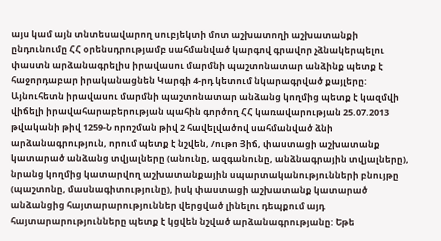այս կամ այն տնտեսավարող սուբյեկտի մոտ աշխատողի աշխատանքի ընդունումը ՀՀ օրենսդրությամբ սահմանված կարգով գրավոր չձնակերպելու փաստն արձանագրելիս իրավասու մարմնի պաշտոնատար անձինք պետք է հաջորդաբար իրականացնեն Կարգի 4-րդ կետում նկարագրված քայլերը: Այնուհետն իրավասու մարմնի պաշտոնատար անձանց կողմից պետք է կազմվի վիճելի իրավահարաբերության պահին գործող ՀՀ կառավարության 25.07.2013 թվականի թիվ 1259-Ն որոշման թիվ 2 հավելվածով սահմանված ձնի արձանագրություն, որում պետք է նշվեն, /ութո Յիճ, փաստացի աշխատանք կատարած անձանց տվյալները (անունը, ազգանունը, անձնագրային տվյալները), նրանց կողմից կատարվող աշխատանքային սպարտականությունների բնույթը (պաշտոնը, մասնագիտությունը), իսկ փաստացի աշխատանք կատարած անձանցից հայտարարություններ վերցված լինելու դեպքում այդ հայտարարությունները պետք է կցվեն նշված արձանագրությանը: Եթե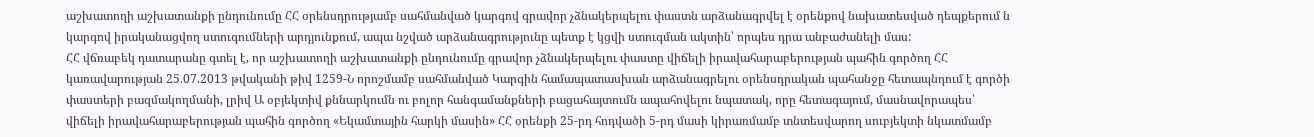աշխատողի աշխատանքի ընդունումը ՀՀ օրենսդրությամբ սահմանված կարգով գրավոր չձնակերպելու փաստն արձանագրվել է օրենքով նախատեսված դեպքերում ն կարգով իրականացվող ստուգումների արդյունքում, ապա նշված արձանագրությունը պետք է կցվի ստուգման ակտին՝ որպես դրա անբաժանելի մաս:
ՀՀ վճռաբեկ դատարանը գտել է, որ աշխատողի աշխատանքի ընդունումը գրավոր չձնակերպելու փաստը վիճելի իրավահարաբերության պահին գործող ՀՀ կառավարության 25.07.2013 թվականի թիվ 1259-Ն որոշմամբ սահմանված Կարգին համապատասխան արձանագրելու օրենսդրական պահանջը հետապնդում է գործի փաստերի բազմակողմանի, լրիվ Ա օբյեկտիվ քննարկումն ու բոլոր հանգամանքների բացահայտումն ապահովելու նպատակ, որը հետագայում, մասնավորապես՝ վիճելի իրավահարաբերության պահին գործող «Եկամտային հարկի մասին» ՀՀ օրենքի 25-րդ հոդվածի 5-րդ մասի կիրառմամբ տնտեսվարող սուբյեկտի նկատմամբ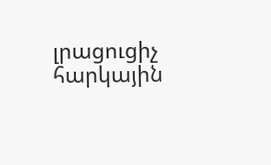լրացուցիչ հարկային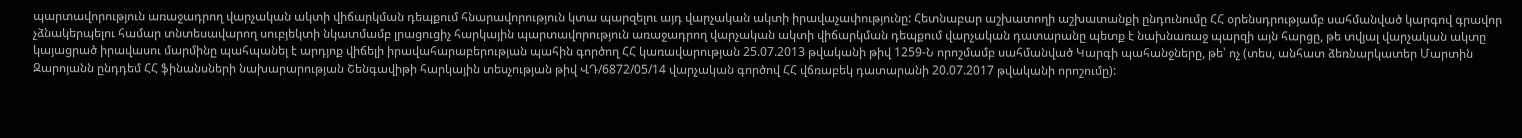պարտավորություն առաջադրող վարչական ակտի վիճարկման դեպքում հնարավորություն կտա պարզելու այդ վարչական ակտի իրավաչափությունը: Հետնաբար աշխատողի աշխատանքի ընդունումը ՀՀ օրենսդրությամբ սահմանված կարգով գրավոր չձնակերպելու համար տնտեսավարող սուբյեկտի նկատմամբ լրացուցիչ հարկային պարտավորություն առաջադրող վարչական ակտի վիճարկման դեպքում վարչական դատարանը պետք է նախնառաջ պարզի այն հարցը, թե տվյալ վարչական ակտը կայացրած իրավասու մարմինը պահպանել է արդյոք վիճելի իրավահարաբերության պահին գործող ՀՀ կառավարության 25.07.2013 թվականի թիվ 1259-Ն որոշմամբ սահմանված Կարգի պահանջները, թե՝ ոչ (տես, անհատ ձեռնարկատեր Մարտին Զարոյանն ընդդեմ ՀՀ ֆինանսների նախարարության Շենգավիթի հարկային տեսչության թիվ ՎԴ/6872/05/14 վարչական գործով ՀՀ վճռաբեկ դատարանի 20.07.2017 թվականի որոշումը):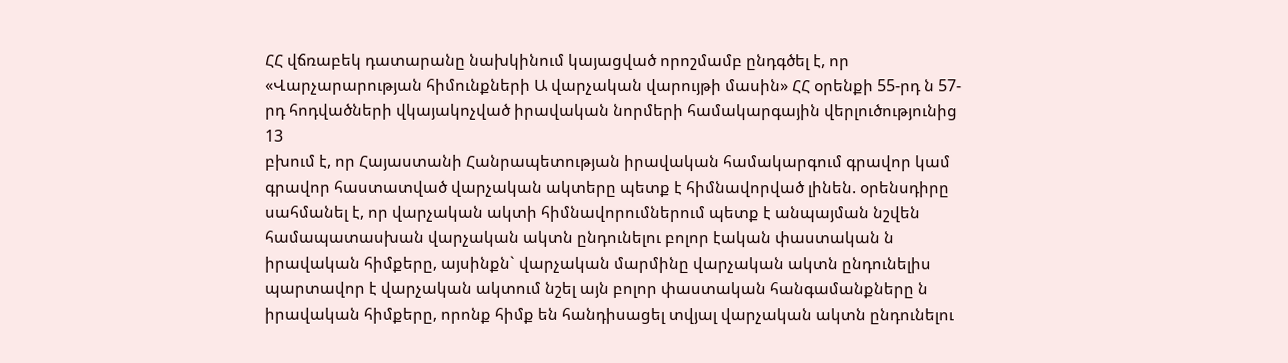ՀՀ վճռաբեկ դատարանը նախկինում կայացված որոշմամբ ընդգծել է, որ «Վարչարարության հիմունքների Ա վարչական վարույթի մասին» ՀՀ օրենքի 55-րդ ն 57-րդ հոդվածների վկայակոչված իրավական նորմերի համակարգային վերլուծությունից
13
բխում է, որ Հայաստանի Հանրապետության իրավական համակարգում գրավոր կամ գրավոր հաստատված վարչական ակտերը պետք է հիմնավորված լինեն. օրենսդիրը սահմանել է, որ վարչական ակտի հիմնավորումներում պետք է անպայման նշվեն համապատասխան վարչական ակտն ընդունելու բոլոր էական փաստական ն իրավական հիմքերը, այսինքն` վարչական մարմինը վարչական ակտն ընդունելիս պարտավոր է վարչական ակտում նշել այն բոլոր փաստական հանգամանքները ն իրավական հիմքերը, որոնք հիմք են հանդիսացել տվյալ վարչական ակտն ընդունելու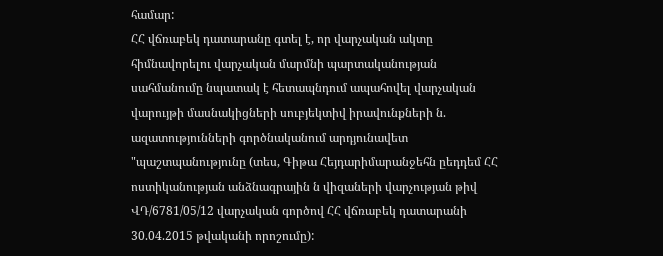համար:
ՀՀ վճռաբեկ դատարանը գտել է, որ վարչական ակտը հիմնավորելու վարչական մարմնի պարտականության սահմանումը նպատակ է հետապնդում ապահովել վարչական վարույթի մասնակիցների սուբյեկտիվ իրավունքների ն. ազատությունների գործնականում արդյունավետ "պաշտպանությունը (տես, Գիթա Հեյդարիմարանջեհն ըեդդեմ ՀՀ ոստիկանության անձնագրային ն վիզաների վարչության թիվ ՎԴ/6781/05/12 վարչական գործով ՀՀ վճռաբեկ դատարանի 30.04.2015 թվականի որոշումը):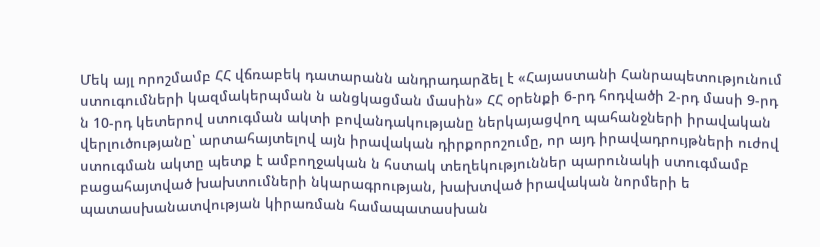Մեկ այլ որոշմամբ ՀՀ վճռաբեկ դատարանն անդրադարձել է «Հայաստանի Հանրապետությունում ստուգումների կազմակերպման ն անցկացման մասին» ՀՀ օրենքի 6-րդ հոդվածի 2-րդ մասի 9-րդ ն 10-րդ կետերով ստուգման ակտի բովանդակությանը ներկայացվող պահանջների իրավական վերլուծությանը՝ արտահայտելով այն իրավական դիրքորոշումը, որ այդ իրավադրույթների ուժով ստուգման ակտը պետք է ամբողջական ն հստակ տեղեկություններ պարունակի ստուգմամբ բացահայտված խախտումների նկարագրության, խախտված իրավական նորմերի ե պատասխանատվության կիրառման համապատասխան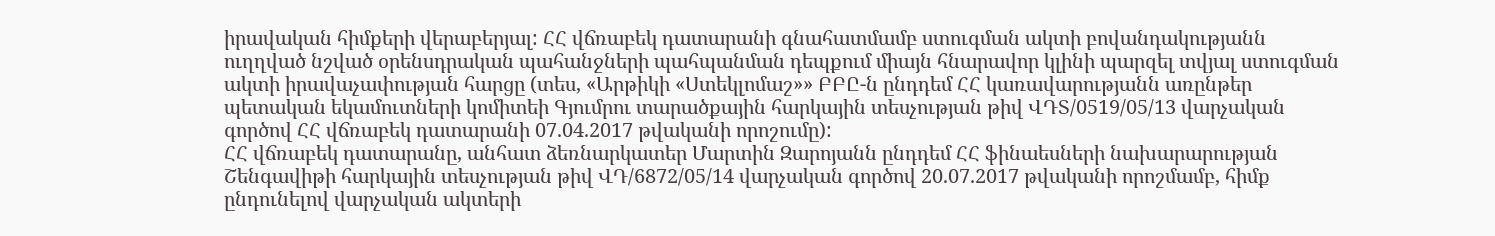իրավական հիմքերի վերաբերյալ: ՀՀ վճռաբեկ դատարանի գնահատմամբ ստուգման ակտի բովանդակությանն ուղղված նշված օրենսդրական պահանջների պահպանման դեպքում միայն հնարավոր կլինի պարզել տվյալ ստուգման ակտի իրավաչափության հարցը (տես, «Արթիկի «Ստեկլոմաշ»» ԲԲԸ-ն ընդդեմ ՀՀ կառավարությանն առընթեր պետական եկամուտների կոմիտեի Գյումրու տարածքային հարկային տեսչության թիվ ՎԴՏ/0519/05/13 վարչական գործով ՀՀ վճռաբեկ դատարանի 07.04.2017 թվականի որոշումը):
ՀՀ վճռաբեկ դատարանը, անհատ ձեռնարկատեր Մարտին Զարոյանն ընդդեմ ՀՀ ֆինաեսների նախարարության Շենգավիթի հարկային տեսչության թիվ ՎԴ/6872/05/14 վարչական գործով 20.07.2017 թվականի որոշմամբ, հիմք ընդունելով վարչական ակտերի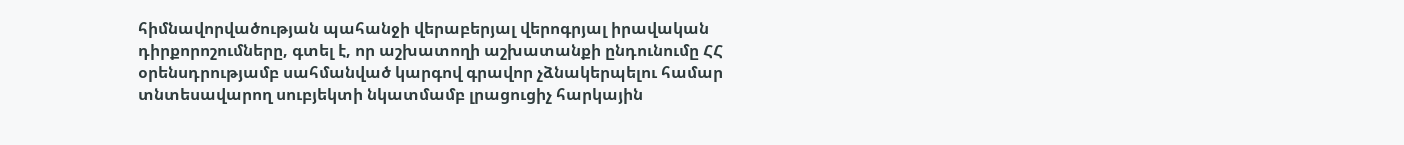հիմնավորվածության պահանջի վերաբերյալ վերոգրյալ իրավական դիրքորոշումները, գտել է, որ աշխատողի աշխատանքի ընդունումը ՀՀ օրենսդրությամբ սահմանված կարգով գրավոր չձնակերպելու համար տնտեսավարող սուբյեկտի նկատմամբ լրացուցիչ հարկային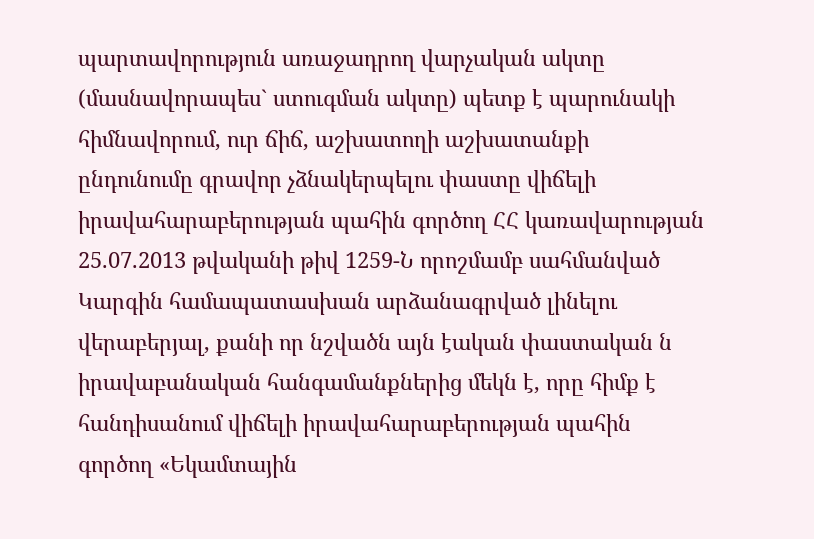պարտավորություն առաջադրող վարչական ակտը (մասնավորապես` ստուգման ակտը) պետք է պարունակի հիմնավորում, ուր ճիճ, աշխատողի աշխատանքի ընդունումը գրավոր չձնակերպելու փաստը վիճելի իրավահարաբերության պահին գործող ՀՀ կառավարության 25.07.2013 թվականի թիվ 1259-Ն որոշմամբ սահմանված Կարգին համապատասխան արձանագրված լինելու վերաբերյալ, քանի որ նշվածն այն էական փաստական ն իրավաբանական հանգամանքներից մեկն է, որը հիմք է հանդիսանում վիճելի իրավահարաբերության պահին գործող «Եկամտային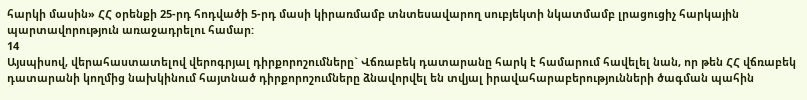հարկի մասին» ՀՀ օրենքի 25-րդ հոդվածի 5-րդ մասի կիրառմամբ տնտեսավարող սուբյեկտի նկատմամբ լրացուցիչ հարկային պարտավորություն առաջադրելու համար:
14
Այսպիսով, վերահաստատելով վերոգրյալ դիրքորոշումները` Վճռաբեկ դատարանը հարկ է համարում հավելել նան, որ թեն ՀՀ վճռաբեկ դատարանի կողմից նախկինում հայտնած դիրքորոշումները ձնավորվել են տվյալ իրավահարաբերությունների ծագման պահին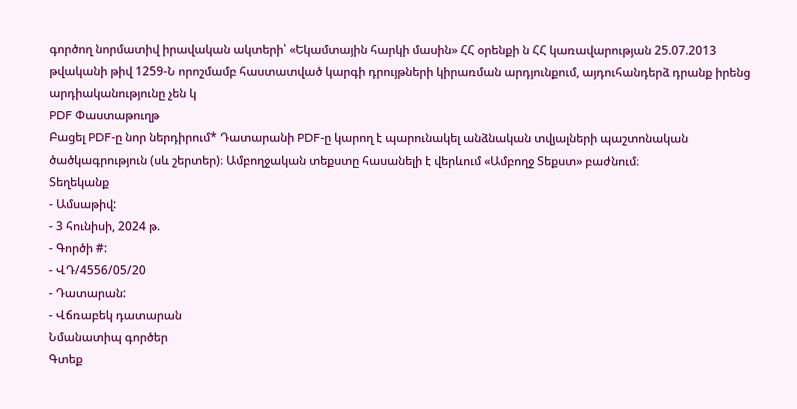գործող նորմատիվ իրավական ակտերի՝ «Եկամտային հարկի մասին» ՀՀ օրենքի ն ՀՀ կառավարության 25.07.2013 թվականի թիվ 1259-Ն որոշմամբ հաստատված կարգի դրույթների կիրառման արդյունքում, այդուհանդերձ դրանք իրենց արդիականությունը չեն կ
PDF Փաստաթուղթ
Բացել PDF-ը նոր ներդիրում* Դատարանի PDF-ը կարող է պարունակել անձնական տվյալների պաշտոնական ծածկագրություն (սև շերտեր)։ Ամբողջական տեքստը հասանելի է վերևում «Ամբողջ Տեքստ» բաժնում։
Տեղեկանք
- Ամսաթիվ:
- 3 հունիսի, 2024 թ.
- Գործի #:
- ՎԴ/4556/05/20
- Դատարան:
- Վճռաբեկ դատարան
Նմանատիպ գործեր
Գտեք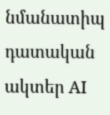նմանատիպ դատական ակտեր AI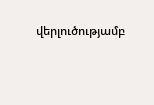վերլուծությամբ